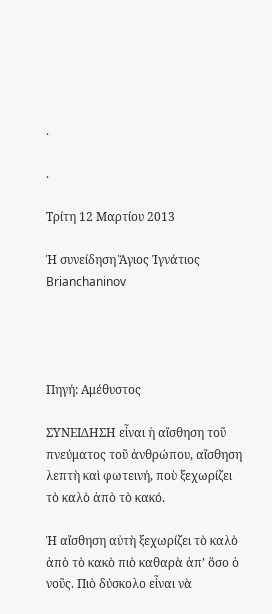.

.

Τρίτη 12 Μαρτίου 2013

Ἡ συνείδηση Ἅγιος Ἰγνάτιος Brianchaninov




Πηγή: Αμέθυστος

ΣΥΝΕΙΔΗΣΗ εἶναι ἡ αἴσθηση τοῦ πνεύματος τοῦ ἀνθρώπου, αἴσθηση λεπτὴ καὶ φωτεινή, ποὺ ξεχωρίζει τὸ καλὸ ἀπὸ τὸ κακό.

Ἡ αἴσθηση αὐτὴ ξεχωρίζει τὸ καλὸ ἀπὸ τὸ κακὸ πιὸ καθαρὰ ἀπ’ ὅσο ὁ νοῦς. Πιὸ δύσκολο εἶναι νὰ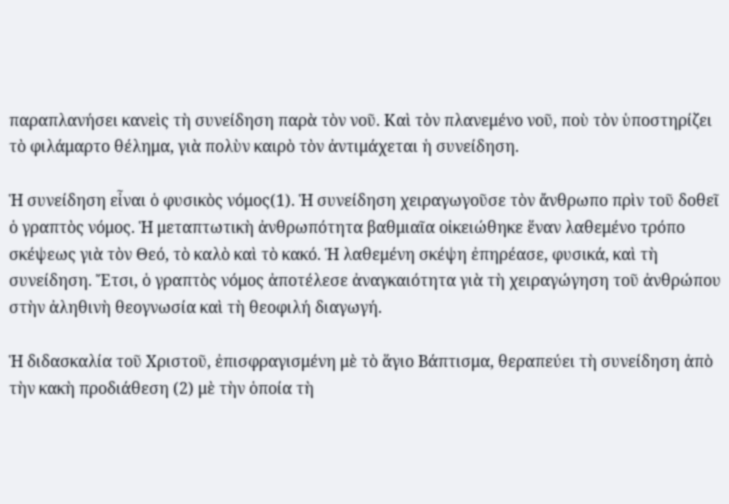παραπλανήσει κανεὶς τὴ συνείδηση παρὰ τὸν νοῦ. Καὶ τὸν πλανεμένο νοῦ, ποὺ τὸν ὑποστηρίζει τὸ φιλάμαρτο θέλημα, γιὰ πολὺν καιρὸ τὸν ἀντιμάχεται ἡ συνείδηση.

Ἡ συνείδηση εἶναι ὁ φυσικὸς νόμος(1). Ἡ συνείδηση χειραγωγοῦσε τὸν ἄνθρωπο πρὶν τοῦ δοθεῖ ὁ γραπτὸς νόμος. Ἡ μεταπτωτικὴ ἀνθρωπότητα βαθμιαῖα οἰκειώθηκε ἕναν λαθεμένο τρόπο σκέψεως γιὰ τὸν Θεό, τὸ καλὸ καὶ τὸ κακό. Ἡ λαθεμένη σκέψη ἐπηρέασε, φυσικά, καὶ τὴ συνείδηση. Ἔτσι, ὁ γραπτὸς νόμος ἀποτέλεσε ἀναγκαιότητα γιὰ τὴ χειραγώγηση τοῦ ἀνθρώπου στὴν ἀληθινὴ θεογνωσία καὶ τὴ θεοφιλή διαγωγή.

Ἡ διδασκαλία τοῦ Χριστοῦ, ἐπισφραγισμένη μὲ τὸ ἅγιο Βάπτισμα, θεραπεύει τὴ συνείδηση ἀπὸ τὴν κακὴ προδιάθεση (2) μὲ τὴν ὁποία τὴ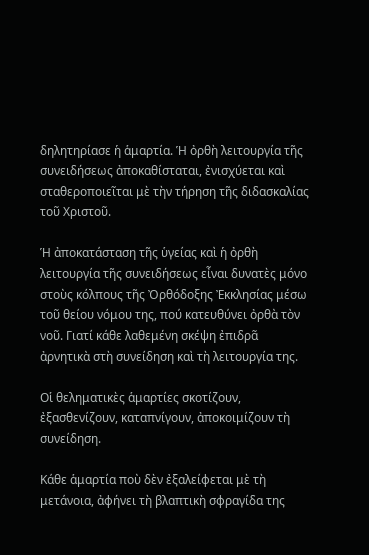δηλητηρίασε ἡ ἁμαρτία. Ἡ ὀρθὴ λειτουργία τῆς συνειδήσεως ἀποκαθίσταται, ἐνισχύεται καὶ σταθεροποιεῖται μὲ τὴν τήρηση τῆς διδασκαλίας τοῦ Χριστοῦ.

Ἡ ἀποκατάσταση τῆς ὑγείας καὶ ἡ ὀρθὴ λειτουργία τῆς συνειδήσεως εἶναι δυνατὲς μόνο στοὺς κόλπους τῆς Ὀρθόδοξης Ἐκκλησίας μέσω τοῦ θείου νόμου της, πού κατευθύνει ὀρθὰ τὸν νοῦ. Γιατί κάθε λαθεμένη σκέψη ἐπιδρᾶ ἀρνητικὰ στὴ συνείδηση καὶ τὴ λειτουργία της.

Οἱ θεληματικὲς ἁμαρτίες σκοτίζουν, ἐξασθενίζουν, καταπνίγουν, ἀποκοιμίζουν τὴ συνείδηση.

Κάθε ἁμαρτία ποὺ δὲν ἐξαλείφεται μὲ τὴ μετάνοια, ἀφήνει τὴ βλαπτικὴ σφραγίδα της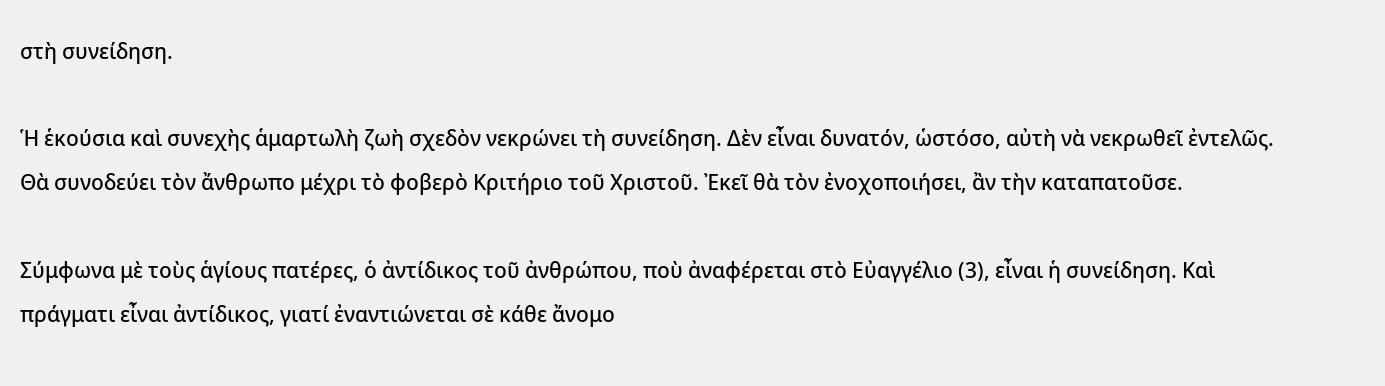στὴ συνείδηση.

Ἡ ἑκούσια καὶ συνεχὴς ἁμαρτωλὴ ζωὴ σχεδὸν νεκρώνει τὴ συνείδηση. Δὲν εἶναι δυνατόν, ὡστόσο, αὐτὴ νὰ νεκρωθεῖ ἐντελῶς. Θὰ συνοδεύει τὸν ἄνθρωπο μέχρι τὸ φοβερὸ Κριτήριο τοῦ Χριστοῦ. Ἐκεῖ θὰ τὸν ἐνοχοποιήσει, ἂν τὴν καταπατοῦσε.

Σύμφωνα μὲ τοὺς ἁγίους πατέρες, ὁ ἀντίδικος τοῦ ἀνθρώπου, ποὺ ἀναφέρεται στὸ Εὐαγγέλιο (3), εἶναι ἡ συνείδηση. Καὶ πράγματι εἶναι ἀντίδικος, γιατί ἐναντιώνεται σὲ κάθε ἄνομο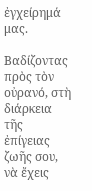ἐγχείρημά μας.

Βαδίζοντας πρὸς τὸν οὐρανό, στὴ διάρκεια τῆς ἐπίγειας ζωῆς σου, νὰ ἔχεις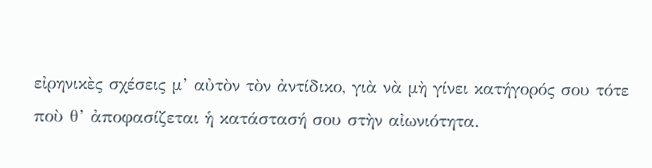εἰρηνικὲς σχέσεις μ’ αὐτὸν τὸν ἀντίδικο, γιὰ νὰ μὴ γίνει κατήγορός σου τότε ποὺ θ’ ἀποφασίζεται ἡ κατάστασή σου στὴν αἰωνιότητα.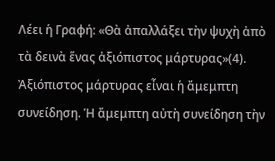Λέει ἡ Γραφή: «Θὰ ἀπαλλάξει τὴν ψυχὴ ἀπὸ τὰ δεινὰ ἕνας ἀξιόπιστος μάρτυρας»(4). Ἀξιόπιστος μάρτυρας εἶναι ἡ ἄμεμπτη συνείδηση. Ἡ ἄμεμπτη αὐτὴ συνείδηση τὴν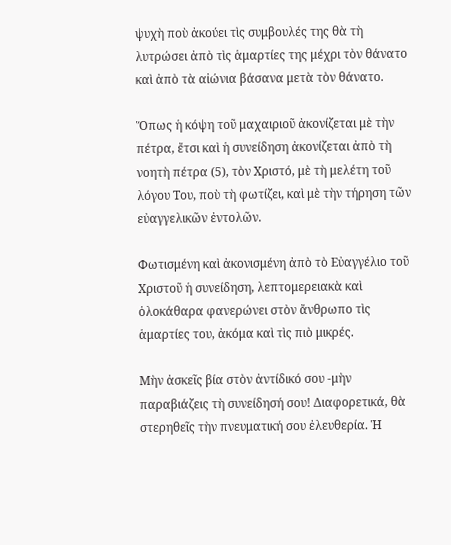ψυχὴ ποὺ ἀκούει τὶς συμβουλές της θὰ τὴ λυτρώσει ἀπὸ τὶς ἁμαρτίες της μέχρι τὸν θάνατο καὶ ἀπὸ τὰ αἰώνια βάσανα μετὰ τὸν θάνατο.

Ὅπως ἡ κόψη τοῦ μαχαιριοῦ ἀκονίζεται μὲ τὴν πέτρα, ἔτσι καὶ ἡ συνείδηση ἀκονίζεται ἀπὸ τὴ νοητὴ πέτρα (5), τὸν Χριστό, μὲ τὴ μελέτη τοῦ λόγου Του, ποὺ τὴ φωτίζει, καὶ μὲ τὴν τήρηση τῶν εὐαγγελικῶν ἐντολῶν.

Φωτισμένη καὶ ἀκονισμένη ἀπὸ τὸ Εὐαγγέλιο τοῦ Χριστοῦ ἡ συνείδηση, λεπτομερειακὰ καὶ ὁλοκάθαρα φανερώνει στὸν ἄνθρωπο τὶς ἁμαρτίες του, ἀκόμα καὶ τὶς πιὸ μικρές.

Μὴν ἀσκεῖς βία στὸν ἀντίδικό σου -μὴν παραβιάζεις τὴ συνείδησή σου! Διαφορετικά, θὰ στερηθεῖς τὴν πνευματική σου ἐλευθερία. Ἡ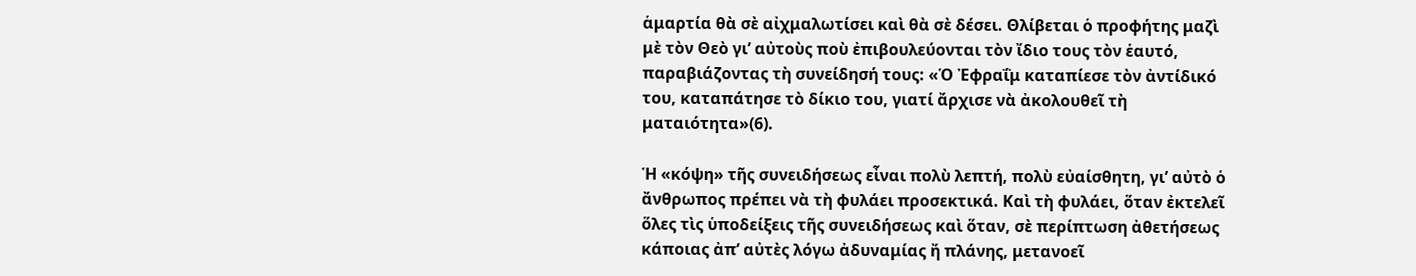ἁμαρτία θὰ σὲ αἰχμαλωτίσει καὶ θὰ σὲ δέσει. Θλίβεται ὁ προφήτης μαζὶ μὲ τὸν Θεὸ γι’ αὐτοὺς ποὺ ἐπιβουλεύονται τὸν ἴδιο τους τὸν ἑαυτό, παραβιάζοντας τὴ συνείδησή τους: «Ὁ Ἐφραΐμ καταπίεσε τὸν ἀντίδικό του, καταπάτησε τὸ δίκιο του, γιατί ἄρχισε νὰ ἀκολουθεῖ τὴ ματαιότητα»(6).

Ἡ «κόψη» τῆς συνειδήσεως εἶναι πολὺ λεπτή, πολὺ εὐαίσθητη, γι’ αὐτὸ ὁ ἄνθρωπος πρέπει νὰ τὴ φυλάει προσεκτικά. Καὶ τὴ φυλάει, ὅταν ἐκτελεῖ ὅλες τὶς ὑποδείξεις τῆς συνειδήσεως καὶ ὅταν, σὲ περίπτωση ἀθετήσεως κάποιας ἀπ’ αὐτὲς λόγω ἀδυναμίας ἤ πλάνης, μετανοεῖ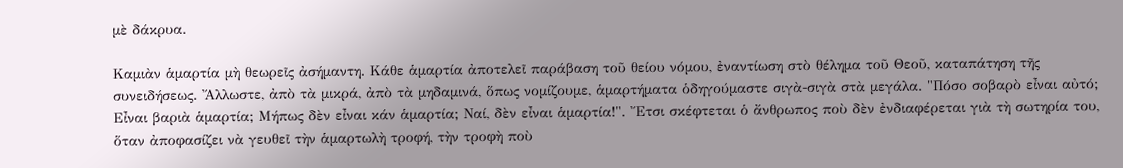μὲ δάκρυα.

Καμιὰν ἁμαρτία μὴ θεωρεῖς ἀσήμαντη. Κάθε ἁμαρτία ἀποτελεῖ παράβαση τοῦ θείου νόμου, ἐναντίωση στὸ θέλημα τοῦ Θεοῦ, καταπάτηση τῆς συνειδήσεως. Ἄλλωστε, ἀπὸ τὰ μικρά, ἀπὸ τὰ μηδαμινά, ὅπως νομίζουμε, ἁμαρτήματα ὁδηγούμαστε σιγὰ-σιγὰ στὰ μεγάλα. "Πόσο σοβαρὸ εἶναι αὐτό; Εἶναι βαριὰ ἁμαρτία; Μήπως δὲν εἶναι κάν ἁμαρτία; Ναί, δὲν εἶναι ἁμαρτία!". Ἔτσι σκέφτεται ὁ ἄνθρωπος ποὺ δὲν ἐνδιαφέρεται γιὰ τὴ σωτηρία του, ὅταν ἀποφασίζει νὰ γευθεῖ τὴν ἁμαρτωλὴ τροφή, τὴν τροφὴ ποὺ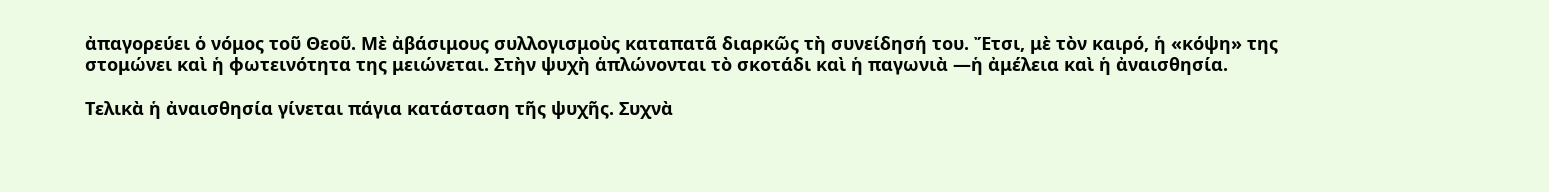ἀπαγορεύει ὁ νόμος τοῦ Θεοῦ. Μὲ ἀβάσιμους συλλογισμοὺς καταπατᾶ διαρκῶς τὴ συνείδησή του. Ἔτσι, μὲ τὸν καιρό, ἡ «κόψη» της στομώνει καὶ ἡ φωτεινότητα της μειώνεται. Στὴν ψυχὴ ἁπλώνονται τὸ σκοτάδι καὶ ἡ παγωνιὰ —ἡ ἀμέλεια καὶ ἡ ἀναισθησία.

Τελικὰ ἡ ἀναισθησία γίνεται πάγια κατάσταση τῆς ψυχῆς. Συχνὰ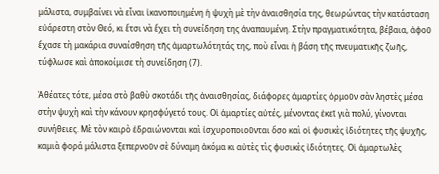μάλιστα, συμβαίνει νὰ εἶναι ἱκανοποιημένη ἡ ψυχὴ μὲ τὴν ἀναισθησία της, θεωρώντας τὴν κατάσταση εὐάρεστη στὸν Θεό, κι ἔτσι νὰ ἔχει τὴ συνείδηση της ἀναπαυμένη. Στὴν πραγματικότητα, βέβαια, ἀφοῦ ἔχασε τὴ μακάρια συναίσθηση τῆς ἁμαρτωλότητάς της, ποὺ εἶναι ἡ βάση τῆς πνευματικῆς ζωῆς, τύφλωσε καὶ ἀποκοίμισε τὴ συνείδηση (7).

Ἀθέατες τότε, μέσα στὸ βαθὺ σκοτάδι τῆς ἀναισθησίας, διάφορες ἁμαρτίες ὁρμοῦν σὰν ληστὲς μέσα στὴν ψυχὴ καὶ τὴν κάνουν κρησφύγετό τους. Οἱ ἁμαρτίες αὐτές, μένοντας ἐκεῖ γιὰ πολύ, γίνονται συνήθειες. Μὲ τὸν καιρὸ ἑδραιώνονται καὶ ἰσχυροποιοῦνται ὅσο καὶ οἱ φυσικὲς ἰδιότητες τῆς ψυχῆς, καμιὰ φορά μάλιστα ξεπερνοῦν σὲ δύναμη ἀκόμα κι αὐτὲς τὶς φυσικὲς ἰδιότητες. Οἱ ἁμαρτωλὲς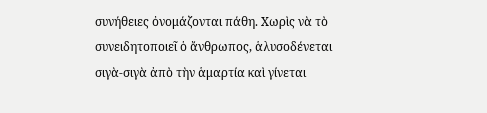συνήθειες ὀνομάζονται πάθη. Χωρὶς νὰ τὸ συνειδητοποιεῖ ὁ ἄνθρωπος, ἁλυσοδένεται σιγὰ-σιγὰ ἀπὸ τὴν ἁμαρτία καὶ γίνεται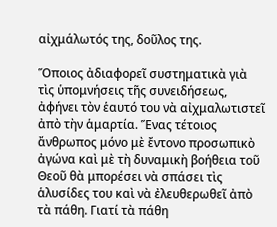αἰχμάλωτός της, δοῦλος της.

Ὅποιος ἀδιαφορεῖ συστηματικὰ γιὰ τὶς ὑπομνήσεις τῆς συνειδήσεως, ἀφήνει τὸν ἑαυτό του νὰ αἰχμαλωτιστεῖ ἀπὸ τὴν ἁμαρτία. Ἕνας τέτοιος ἄνθρωπος μόνο μὲ ἔντονο προσωπικὸ ἀγώνα καὶ μὲ τὴ δυναμικὴ βοήθεια τοῦ Θεοῦ θὰ μπορέσει νὰ σπάσει τὶς ἁλυσίδες του καὶ νὰ ἐλευθερωθεῖ ἀπὸ τὰ πάθη. Γιατί τὰ πάθη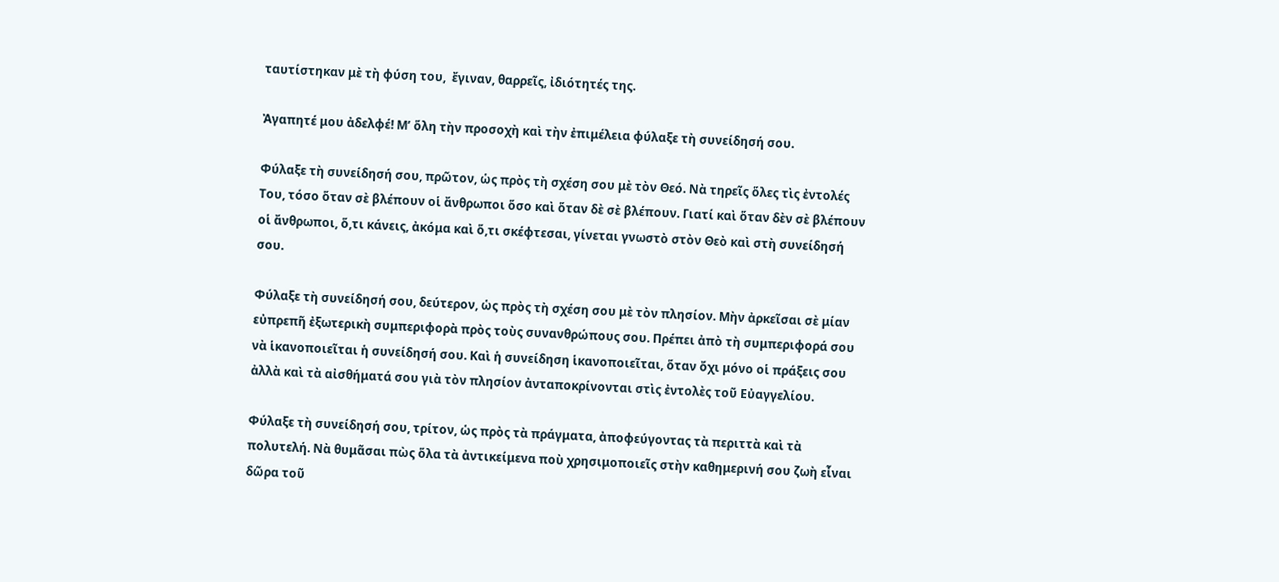ταυτίστηκαν μὲ τὴ φύση του,  ἔγιναν, θαρρεῖς, ἰδιότητές της.

Ἀγαπητέ μου ἀδελφέ! Μ’ ὅλη τὴν προσοχὴ καὶ τὴν ἐπιμέλεια φύλαξε τὴ συνείδησή σου.

Φύλαξε τὴ συνείδησή σου, πρῶτον, ὡς πρὸς τὴ σχέση σου μὲ τὸν Θεό. Νὰ τηρεῖς ὅλες τὶς ἐντολές Του, τόσο ὅταν σὲ βλέπουν οἱ ἄνθρωποι ὅσο καὶ ὅταν δὲ σὲ βλέπουν. Γιατί καὶ ὅταν δὲν σὲ βλέπουν οἱ ἄνθρωποι, ὅ,τι κάνεις, ἀκόμα καὶ ὅ,τι σκέφτεσαι, γίνεται γνωστὸ στὸν Θεὸ καὶ στὴ συνείδησή σου.

Φύλαξε τὴ συνείδησή σου, δεύτερον, ὡς πρὸς τὴ σχέση σου μὲ τὸν πλησίον. Μὴν ἀρκεῖσαι σὲ μίαν εὐπρεπῆ ἐξωτερικὴ συμπεριφορὰ πρὸς τοὺς συνανθρώπους σου. Πρέπει ἀπὸ τὴ συμπεριφορά σου νὰ ἱκανοποιεῖται ἡ συνείδησή σου. Καὶ ἡ συνείδηση ἱκανοποιεῖται, ὅταν ὄχι μόνο οἱ πράξεις σου ἀλλὰ καὶ τὰ αἰσθήματά σου γιὰ τὸν πλησίον ἀνταποκρίνονται στὶς ἐντολὲς τοῦ Εὐαγγελίου.

Φύλαξε τὴ συνείδησή σου, τρίτον, ὡς πρὸς τὰ πράγματα, ἀποφεύγοντας τὰ περιττὰ καὶ τὰ πολυτελή. Νὰ θυμᾶσαι πὼς ὅλα τὰ ἀντικείμενα ποὺ χρησιμοποιεῖς στὴν καθημερινή σου ζωὴ εἶναι δῶρα τοῦ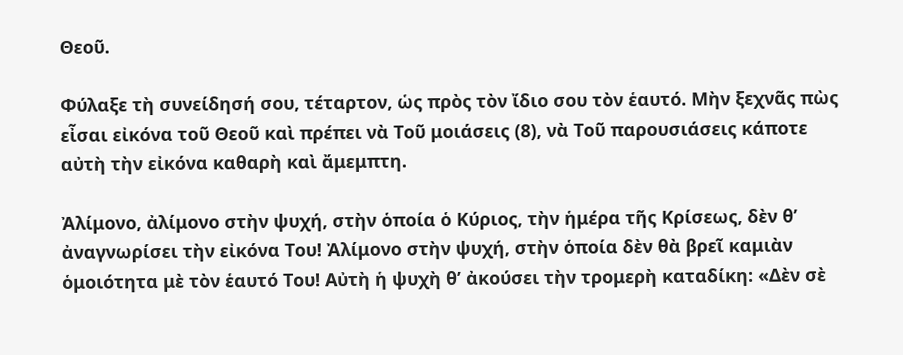Θεοῦ.

Φύλαξε τὴ συνείδησή σου, τέταρτον, ὡς πρὸς τὸν ἴδιο σου τὸν ἑαυτό. Μὴν ξεχνᾶς πὼς εἶσαι εἰκόνα τοῦ Θεοῦ καὶ πρέπει νὰ Τοῦ μοιάσεις (8), νὰ Τοῦ παρουσιάσεις κάποτε αὐτὴ τὴν εἰκόνα καθαρὴ καὶ ἄμεμπτη.

Ἀλίμονο, ἀλίμονο στὴν ψυχή, στὴν ὁποία ὁ Κύριος, τὴν ἡμέρα τῆς Κρίσεως, δὲν θ’ ἀναγνωρίσει τὴν εἰκόνα Του! Ἀλίμονο στὴν ψυχή, στὴν ὁποία δὲν θὰ βρεῖ καμιὰν ὁμοιότητα μὲ τὸν ἑαυτό Του! Αὐτὴ ἡ ψυχὴ θ’ ἀκούσει τὴν τρομερὴ καταδίκη: «Δὲν σὲ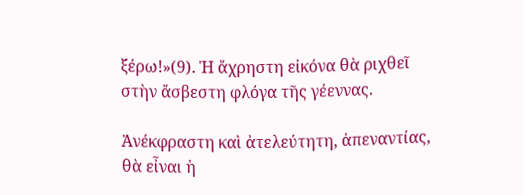ξέρω!»(9). Ἡ ἄχρηστη εἰκόνα θὰ ριχθεῖ στὴν ἄσβεστη φλόγα τῆς γέεννας.

Ἀνέκφραστη καὶ ἀτελεύτητη, ἀπεναντίας, θὰ εἶναι ἡ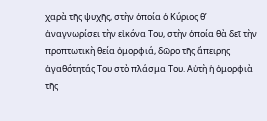χαρὰ τῆς ψυχῆς, στὴν ὁποία ὁ Κύριος θ’ ἀναγνωρίσει τὴν εἰκόνα Του, στὴν ὁποία θὰ δεῖ τὴν προπτωτικὴ θεία ὀμορφιά, δῶρο τῆς ἄπειρης ἀγαθότητάς Του στὸ πλάσμα Του. Αὐτὴ ἡ ὀμορφιὰ τῆς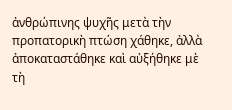ἀνθρώπινης ψυχῆς μετὰ τὴν προπατορικὴ πτώση χάθηκε, ἀλλὰ ἀποκαταστάθηκε καὶ αὐξήθηκε μὲ τὴ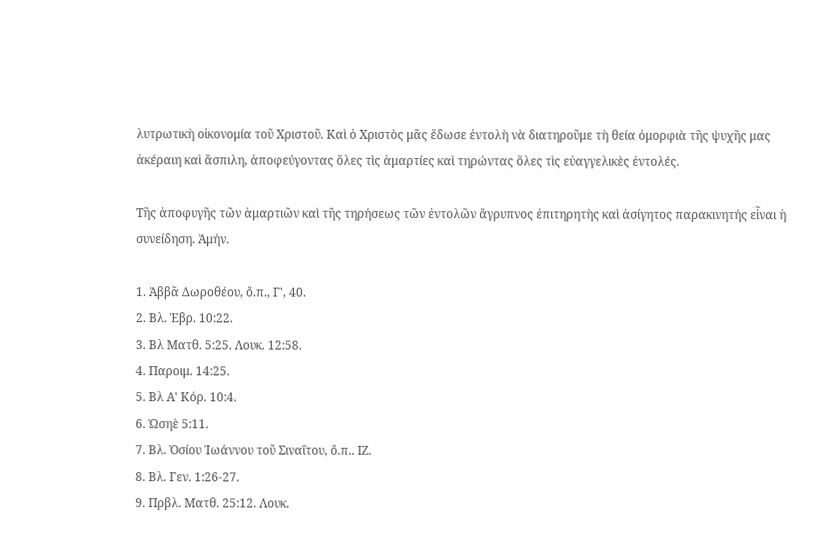λυτρωτικὴ οἰκονομία τοῦ Χριστοῦ. Καὶ ὁ Χριστὸς μᾶς ἔδωσε ἐντολὴ νὰ διατηροῦμε τὴ θεία ὀμορφιὰ τῆς ψυχῆς μας ἀκέραιη καὶ ἄσπιλη, ἀποφεύγοντας ὅλες τὶς ἁμαρτίες καὶ τηρώντας ὅλες τὶς εὐαγγελικὲς ἐντολές.

Τῆς ἀποφυγῆς τῶν ἁμαρτιῶν καὶ τῆς τηρήσεως τῶν ἐντολῶν ἄγρυπνος ἐπιτηρητὴς καὶ ἀσίγητος παρακινητής εἶναι ἡ συνείδηση. Ἀμήν.

1. Ἀββᾶ Δωροθέου, ὄ.π., Γ', 40.
2. Βλ. Ἑβρ. 10:22.
3. Βλ Ματθ. 5:25. Λουκ. 12:58.
4. Παροιμ. 14:25.
5. Βλ Α' Κόρ. 10:4.
6. Ὠσηὲ 5:11.
7. Βλ. Ὁσίου Ἰωάννου τοῦ Σιναΐτου, ὄ.π.. ΙΖ.
8. Βλ. Γεν. 1:26-27.
9. Πρβλ. Ματθ. 25:12. Λουκ.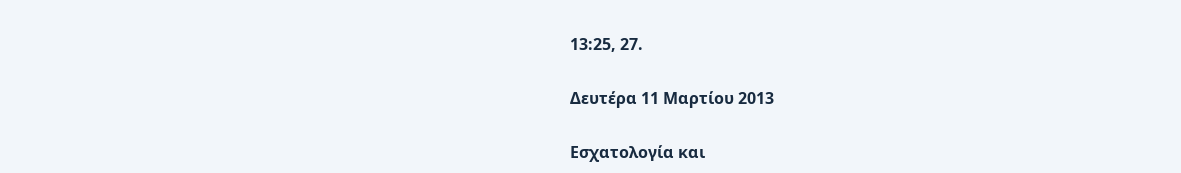13:25, 27.

Δευτέρα 11 Μαρτίου 2013

Εσχατολογία και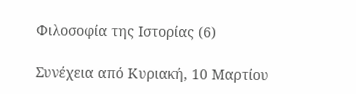Φιλοσοφία της Ιστορίας (6)

Συνέχεια από Κυριακή, 10 Μαρτίου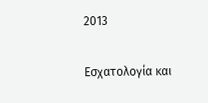2013

Εσχατολογία και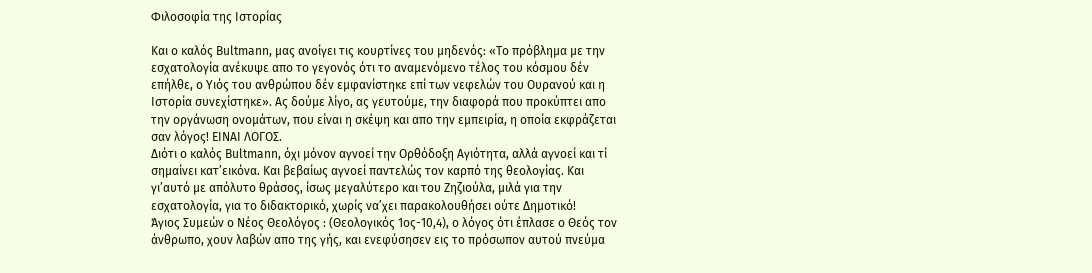Φιλοσοφία της Ιστορίας

Και ο καλός Bultmann, μας ανοίγει τις κουρτίνες του μηδενός: «Το πρόβλημα με την εσχατολογία ανέκυψε απο το γεγονός ότι το αναμενόμενο τέλος του κόσμου δέν επήλθε, ο Υιός του ανθρώπου δέν εμφανίστηκε επί των νεφελών του Ουρανού και η Ιστορία συνεχίστηκε». Ας δούμε λίγο, ας γευτούμε, την διαφορά που προκύπτει απο την οργάνωση ονομάτων, που είναι η σκέψη και απο την εμπειρία, η οποία εκφράζεται σαν λόγος! ΕΙΝΑΙ ΛΟΓΟΣ.
Διότι ο καλός Bultmann, όχι μόνον αγνοεί την Ορθόδοξη Αγιότητα, αλλά αγνοεί και τί σημαίνει κατ’εικόνα. Και βεβαίως αγνοεί παντελώς τον καρπό της θεολογίας. Και γι’αυτό με απόλυτο θράσος, ίσως μεγαλύτερο και του Ζηζιούλα, μιλά για την εσχατολογία, για το διδακτορικό, χωρίς να’χει παρακολουθήσει ούτε Δημοτικό!
Άγιος Συμεών ο Νέος Θεολόγος : (Θεολογικός 1ος-10,4), ο λόγος ότι έπλασε ο Θεός τον άνθρωπο, χουν λαβών απο της γής, και ενεφύσησεν εις το πρόσωπον αυτού πνεύμα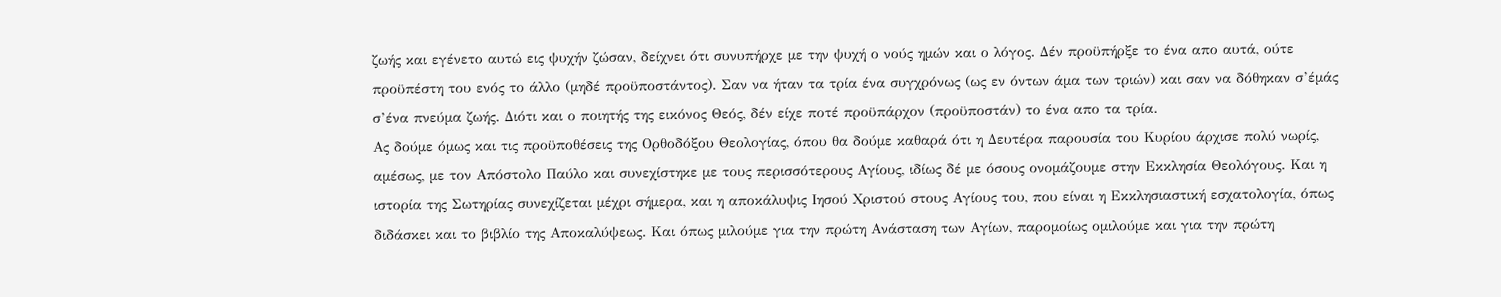ζωής και εγένετο αυτώ εις ψυχήν ζώσαν, δείχνει ότι συνυπήρχε με την ψυχή ο νούς ημών και ο λόγος. Δέν προϋπήρξε το ένα απο αυτά, ούτε προϋπέστη του ενός το άλλο (μηδέ προϋποστάντος). Σαν να ήταν τα τρία ένα συγχρόνως (ως εν όντων άμα των τριών) και σαν να δόθηκαν σ’έμάς σ’ένα πνεύμα ζωής. Διότι και ο ποιητής της εικόνος Θεός, δέν είχε ποτέ προϋπάρχον (προϋποστάν) το ένα απο τα τρία.
Ας δούμε όμως και τις προϋποθέσεις της Ορθοδόξου Θεολογίας, όπου θα δούμε καθαρά ότι η Δευτέρα παρουσία του Κυρίου άρχισε πολύ νωρίς, αμέσως, με τον Απόστολο Παύλο και συνεχίστηκε με τους περισσότερους Αγίους, ιδίως δέ με όσους ονομάζουμε στην Εκκλησία Θεολόγους. Και η ιστορία της Σωτηρίας συνεχίζεται μέχρι σήμερα, και η αποκάλυψις Ιησού Χριστού στους Αγίους του, που είναι η Εκκλησιαστική εσχατολογία, όπως διδάσκει και το βιβλίο της Αποκαλύψεως. Και όπως μιλούμε για την πρώτη Ανάσταση των Αγίων, παρομοίως ομιλούμε και για την πρώτη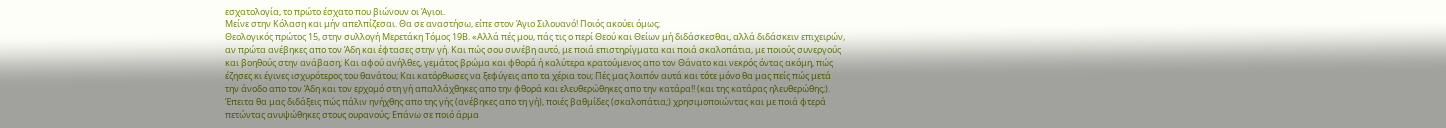εσχατολογία, το πρώτο έσχατο που βιώνουν οι Άγιοι.
Μείνε στην Κόλαση και μήν απελπίζεσαι. Θα σε αναστήσω, είπε στον Άγιο Σιλουανό! Ποιός ακούει όμως;
Θεολογικός πρώτος 15, στην συλλογή Μερετάκη Τόμος 19Β. «Αλλά πές μου, πάς τις ο περί Θεού και Θείων μή διδάσκεσθαι, αλλά διδάσκειν επιχειρών, αν πρώτα ανέβηκες απο τον Άδη και έφτασες στην γή. Και πώς σου συνέβη αυτό, με ποιά επιστηρίγματα και ποιά σκαλοπάτια, με ποιούς συνεργούς και βοηθούς στην ανάβαση; Και αφού ανήλθες, γεμάτος βρώμα και φθορά ή καλύτερα κρατούμενος απο τον Θάνατο και νεκρός όντας ακόμη, πώς έζησες κι έγινες ισχυρότερος του θανάτου; Και κατόρθωσες να ξεφύγεις απο τα χέρια του; Πές μας λοιπόν αυτά και τότε μόνο θα μας πείς πώς μετά την άνοδο απο τον Άδη και τον ερχομό στη γή απαλλάχθηκες απο την φθορά και ελευθερώθηκες απο την κατάρα!! (και της κατάρας ηλευθερώθης;). Έπειτα θα μας διδάξεις πώς πάλιν ηνήχθης απο της γής (ανέβηκες απο τη γή), ποιές βαθμίδες (σκαλοπάτια;) χρησιμοποιώντας και με ποιά φτερά πετώντας ανυψώθηκες στους ουρανούς; Επάνω σε ποιό άρμα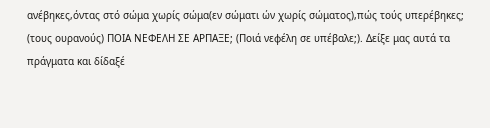ανέβηκες,όντας στό σώμα χωρίς σώμα(εν σώματι ών χωρίς σώματος),πώς τούς υπερέβηκες; (τους ουρανούς) ΠΟΙΑ ΝΕΦΕΛΗ ΣΕ ΑΡΠΑΞΕ; (Ποιά νεφέλη σε υπέβαλε;). Δείξε μας αυτά τα πράγματα και δίδαξέ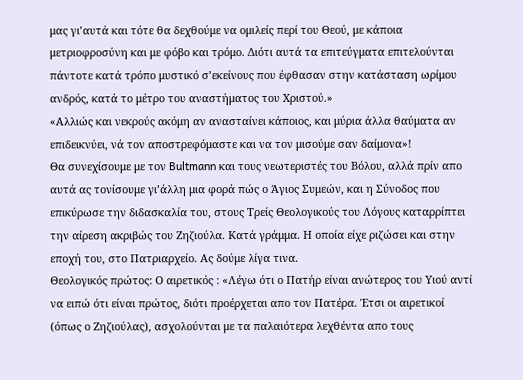μας γι’αυτά και τότε θα δεχθούμε να ομιλείς περί του Θεού, με κάποια μετριοφροσύνη και με φόβο και τρόμο. Διότι αυτά τα επιτεύγματα επιτελούνται πάντοτε κατά τρόπο μυστικό σ’εκείνους που έφθασαν στην κατάσταση ωρίμου ανδρός, κατά το μέτρο του αναστήματος του Χριστού.»
«Αλλιώς και νεκρούς ακόμη αν ανασταίνει κάποιος, και μύρια άλλα θαύματα αν επιδεικνύει, νά τον αποστρεφόμαστε και να τον μισούμε σαν δαίμονα»!
Θα συνεχίσουμε με τον Bultmann και τους νεωτεριστές του Βόλου, αλλά πρίν απο αυτά ας τονίσουμε γι’άλλη μια φορά πώς ο Άγιος Συμεών, και η Σύνοδος που επικύρωσε την διδασκαλία του, στους Τρείς Θεολογικούς του Λόγους καταρρίπτει την αίρεση ακριβώς του Ζηζιούλα. Κατά γράμμα. Η οποία είχε ριζώσει και στην εποχή του, στο Πατριαρχείο. Ας δούμε λίγα τινα.
Θεολογικός πρώτος: Ο αιρετικός : «Λέγω ότι ο Πατήρ είναι ανώτερος του Υιού αντί να ειπώ ότι είναι πρώτος, διότι προέρχεται απο τον Πατέρα. Έτσι οι αιρετικοί (όπως ο Ζηζιούλας), ασχολούνται με τα παλαιότερα λεχθέντα απο τους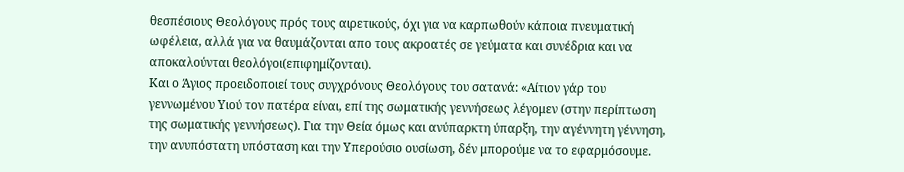θεσπέσιους Θεολόγους πρός τους αιρετικούς, όχι για να καρπωθούν κάποια πνευματική ωφέλεια, αλλά για να θαυμάζονται απο τους ακροατές σε γεύματα και συνέδρια και να αποκαλούνται θεολόγοι(επιφημίζονται).
Και ο Άγιος προειδοποιεί τους συγχρόνους Θεολόγους του σατανά: «Αίτιον γάρ του γεννωμένου Υιού τον πατέρα είναι, επί της σωματικής γεννήσεως λέγομεν (στην περίπτωση της σωματικής γεννήσεως). Για την Θεία όμως και ανύπαρκτη ύπαρξη, την αγέννητη γέννηση, την ανυπόστατη υπόσταση και την Υπερούσιο ουσίωση, δέν μπορούμε να το εφαρμόσουμε.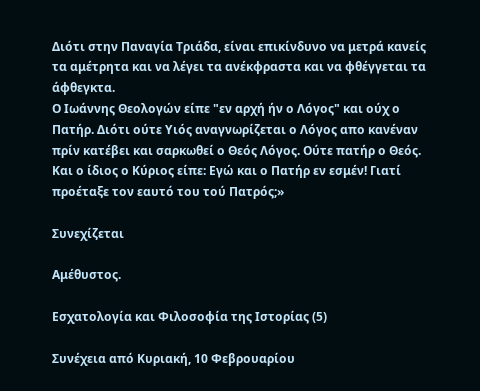Διότι στην Παναγία Τριάδα, είναι επικίνδυνο να μετρά κανείς τα αμέτρητα και να λέγει τα ανέκφραστα και να φθέγγεται τα άφθεγκτα.
Ο Ιωάννης Θεολογών είπε "εν αρχή ήν ο Λόγος" και ούχ ο Πατήρ. Διότι ούτε Υιός αναγνωρίζεται ο Λόγος απο κανέναν πρίν κατέβει και σαρκωθεί ο Θεός Λόγος. Ούτε πατήρ ο Θεός. Και ο ίδιος ο Κύριος είπε: Εγώ και ο Πατήρ εν εσμέν! Γιατί προέταξε τον εαυτό του τού Πατρός;»

Συνεχίζεται

Αμέθυστος.

Εσχατολογία και Φιλοσοφία της Ιστορίας (5)

Συνέχεια από Κυριακή, 10 Φεβρουαρίου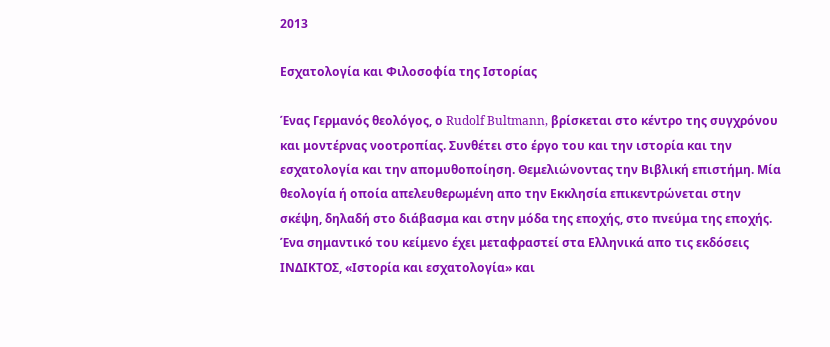2013

Εσχατολογία και Φιλοσοφία της Ιστορίας

Ένας Γερμανός θεολόγος, ο Rudolf Bultmann, βρίσκεται στο κέντρο της συγχρόνου και μοντέρνας νοοτροπίας. Συνθέτει στο έργο του και την ιστορία και την εσχατολογία και την απομυθοποίηση. Θεμελιώνοντας την Βιβλική επιστήμη. Μία θεολογία ή οποία απελευθερωμένη απο την Εκκλησία επικεντρώνεται στην σκέψη, δηλαδή στο διάβασμα και στην μόδα της εποχής, στο πνεύμα της εποχής. Ένα σημαντικό του κείμενο έχει μεταφραστεί στα Ελληνικά απο τις εκδόσεις ΙΝΔΙΚΤΟΣ, «Ιστορία και εσχατολογία» και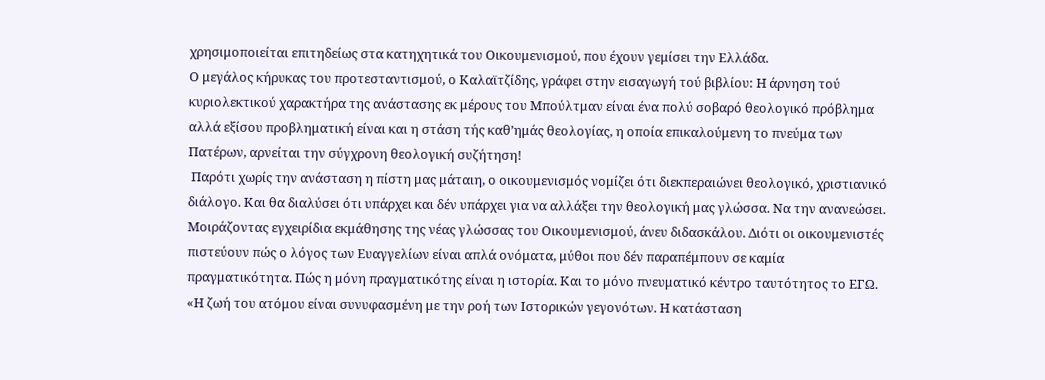χρησιμοποιείται επιτηδείως στα κατηχητικά του Οικουμενισμού, που έχουν γεμίσει την Ελλάδα.
Ο μεγάλος κήρυκας του προτεσταντισμού, ο Καλαϊτζίδης, γράφει στην εισαγωγή τού βιβλίου: Η άρνηση τού κυριολεκτικού χαρακτήρα της ανάστασης εκ μέρους του Μπούλτμαν είναι ένα πολύ σοβαρό θεολογικό πρόβλημα αλλά εξίσου προβληματική είναι και η στάση τής καθ’ημάς θεολογίας, η οποία επικαλούμενη το πνεύμα των Πατέρων, αρνείται την σύγχρονη θεολογική συζήτηση!
 Παρότι χωρίς την ανάσταση η πίστη μας μάταιη, ο οικουμενισμός νομίζει ότι διεκπεραιώνει θεολογικό, χριστιανικό διάλογο. Και θα διαλύσει ότι υπάρχει και δέν υπάρχει για να αλλάξει την θεολογική μας γλώσσα. Να την ανανεώσει. Μοιράζοντας εγχειρίδια εκμάθησης της νέας γλώσσας του Οικουμενισμού, άνευ διδασκάλου. Διότι οι οικουμενιστές πιστεύουν πώς ο λόγος των Ευαγγελίων είναι απλά ονόματα, μύθοι που δέν παραπέμπουν σε καμία πραγματικότητα. Πώς η μόνη πραγματικότης είναι η ιστορία. Και το μόνο πνευματικό κέντρο ταυτότητος το ΕΓΩ.
«Η ζωή του ατόμου είναι συνυφασμένη με την ροή των Ιστορικών γεγονότων. Η κατάσταση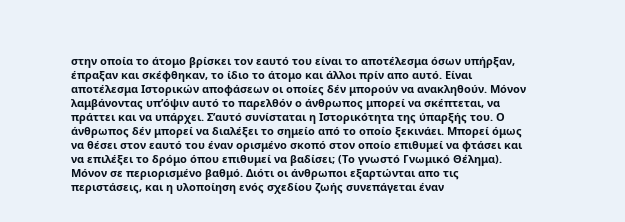στην οποία το άτομο βρίσκει τον εαυτό του είναι το αποτέλεσμα όσων υπήρξαν, έπραξαν και σκέφθηκαν, το ίδιο το άτομο και άλλοι πρίν απο αυτό. Είναι αποτέλεσμα Ιστορικών αποφάσεων οι οποίες δέν μπορούν να ανακληθούν. Μόνον λαμβάνοντας υπ’όψιν αυτό το παρελθόν ο άνθρωπος μπορεί να σκέπτεται, να πράττει και να υπάρχει. Σ’αυτό συνίσταται η Ιστορικότητα της ύπαρξής του. Ο άνθρωπος δέν μπορεί να διαλέξει το σημείο από το οποίο ξεκινάει. Μπορεί όμως να θέσει στον εαυτό του έναν ορισμένο σκοπό στον οποίο επιθυμεί να φτάσει και να επιλέξει το δρόμο όπου επιθυμεί να βαδίσει; (Το γνωστό Γνωμικό Θέλημα). Μόνον σε περιορισμένο βαθμό. Διότι οι άνθρωποι εξαρτώνται απο τις περιστάσεις, και η υλοποίηση ενός σχεδίου ζωής συνεπάγεται έναν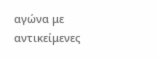αγώνα με αντικείμενες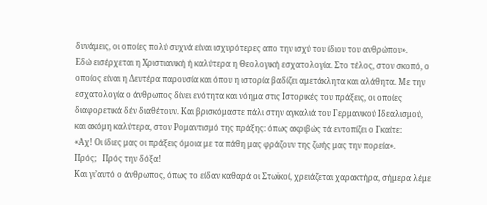δυνάμεις, οι οποίες πολύ συχνά είναι ισχυρότερες απο την ισχύ του ίδιου του ανθρώπου».
Εδώ εισέρχεται η Χριστιανική ή καλύτερα η Θεολογική εσχατολογία. Στο τέλος, στον σκοπό, ο οποίος είναι η Δευτέρα παρουσία και όπου η ιστορία βαδίζει αμετάκλητα και αλάθητα. Με την εσχατολογία ο άνθρωπος δίνει ενότητα και νόημα στις Ιστορικές του πράξεις, οι οποίες διαφορετικά δέν διαθέτουν. Και βρισκόμαστε πάλι στην αγκαλιά του Γερμανικού Ιδεαλισμού, και ακόμη καλύτερα, στον Ρομαντισμό της πράξης: όπως ακριβώς τά εντοπίζει ο Γκαίτε:
«Αχ! Οι ίδιες μας οι πράξεις όμοια με τα πάθη μας φράζουν της ζωής μας την πορεία».
Πρός;   Πρός την δόξα!
Και γι’αυτό ο άνθρωπος, όπως το είδαν καθαρά οι Στωϊκοί, χρειάζεται χαρακτήρα, σήμερα λέμε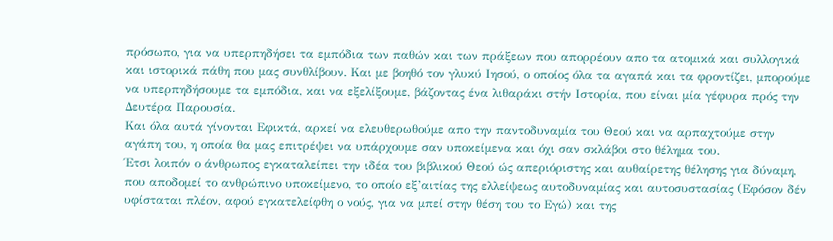πρόσωπο, για να υπερπηδήσει τα εμπόδια των παθών και των πράξεων που απορρέουν απο τα ατομικά και συλλογικά και ιστορικά πάθη που μας συνθλίβουν. Και με βοηθό τον γλυκύ Ιησού, ο οποίος όλα τα αγαπά και τα φροντίζει, μπορούμε να υπερπηδήσουμε τα εμπόδια, και να εξελίξουμε, βάζοντας ένα λιθαράκι στήν Ιστορία, που είναι μία γέφυρα πρός την Δευτέρα Παρουσία.
Και όλα αυτά γίνονται Εφικτά, αρκεί να ελευθερωθούμε απο την παντοδυναμία του Θεού και να αρπαχτούμε στην αγάπη του, η οποία θα μας επιτρέψει να υπάρχουμε σαν υποκείμενα και όχι σαν σκλάβοι στο θέλημα του.
Έτσι λοιπόν ο άνθρωπος εγκαταλείπει την ιδέα του βιβλικού Θεού ώς απεριόριστης και αυθαίρετης θέλησης για δύναμη, που αποδομεί το ανθρώπινο υποκείμενο, το οποίο εξ’αιτίας της ελλείψεως αυτοδυναμίας και αυτοσυστασίας (Εφόσον δέν υφίσταται πλέον, αφού εγκατελείφθη ο νούς, για να μπεί στην θέση του το Εγώ) και της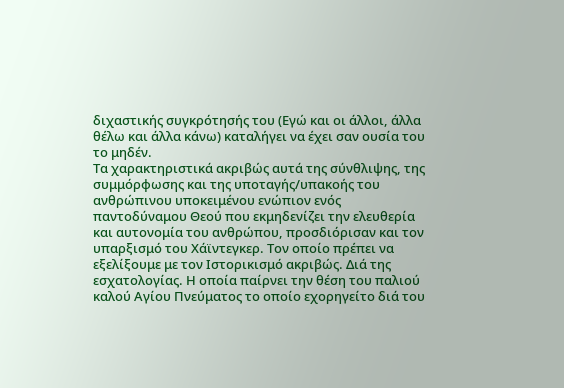διχαστικής συγκρότησής του (Εγώ και οι άλλοι, άλλα θέλω και άλλα κάνω) καταλήγει να έχει σαν ουσία του το μηδέν.
Τα χαρακτηριστικά ακριβώς αυτά της σύνθλιψης, της συμμόρφωσης και της υποταγής/υπακοής του ανθρώπινου υποκειμένου ενώπιον ενός παντοδύναμου Θεού που εκμηδενίζει την ελευθερία και αυτονομία του ανθρώπου, προσδιόρισαν και τον υπαρξισμό του Χάϊντεγκερ. Τον οποίο πρέπει να εξελίξουμε με τον Ιστορικισμό ακριβώς. Διά της εσχατολογίας. Η οποία παίρνει την θέση του παλιού καλού Αγίου Πνεύματος το οποίο εχορηγείτο διά του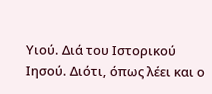Υιού. Διά του Ιστορικού Ιησού. Διότι, όπως λέει και ο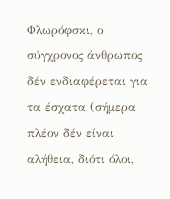Φλωρόφσκι, ο σύγχρονος άνθρωπος δέν ενδιαφέρεται για τα έσχατα (σήμερα πλέον δέν είναι αλήθεια, διότι όλοι,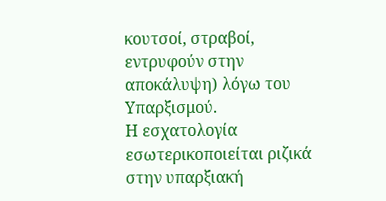κουτσοί, στραβοί, εντρυφούν στην αποκάλυψη) λόγω του Υπαρξισμού.
Η εσχατολογία εσωτερικοποιείται ριζικά στην υπαρξιακή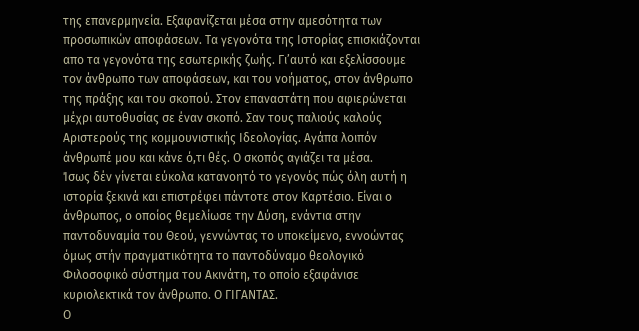της επανερμηνεία. Εξαφανίζεται μέσα στην αμεσότητα των προσωπικών αποφάσεων. Τα γεγονότα της Ιστορίας επισκιάζονται απο τα γεγονότα της εσωτερικής ζωής. Γι’αυτό και εξελίσσουμε τον άνθρωπο των αποφάσεων, και του νοήματος, στον άνθρωπο της πράξης και του σκοπού. Στον επαναστάτη που αφιερώνεται μέχρι αυτοθυσίας σε έναν σκοπό. Σαν τους παλιούς καλούς Αριστερούς της κομμουνιστικής Ιδεολογίας. Αγάπα λοιπόν άνθρωπέ μου και κάνε ό,τι θές. Ο σκοπός αγιάζει τα μέσα.
Ίσως δέν γίνεται εύκολα κατανοητό το γεγονός πώς όλη αυτή η ιστορία ξεκινά και επιστρέφει πάντοτε στον Καρτέσιο. Είναι ο άνθρωπος, ο οποίος θεμελίωσε την Δύση, ενάντια στην παντοδυναμία του Θεού, γεννώντας το υποκείμενο, εννοώντας όμως στήν πραγματικότητα το παντοδύναμο θεολογικό Φιλοσοφικό σύστημα του Ακινάτη, το οποίο εξαφάνισε κυριολεκτικά τον άνθρωπο. Ο ΓΙΓΑΝΤΑΣ.
Ο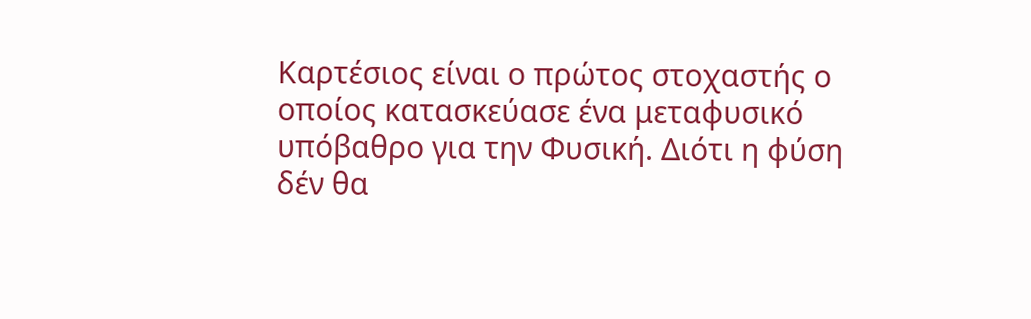Καρτέσιος είναι ο πρώτος στοχαστής ο οποίος κατασκεύασε ένα μεταφυσικό υπόβαθρο για την Φυσική. Διότι η φύση δέν θα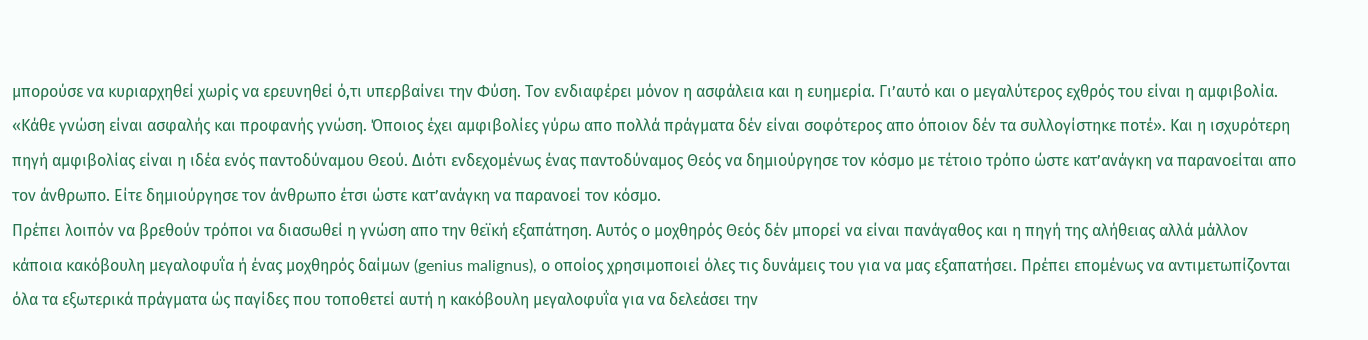μπορούσε να κυριαρχηθεί χωρίς να ερευνηθεί ό,τι υπερβαίνει την Φύση. Τον ενδιαφέρει μόνον η ασφάλεια και η ευημερία. Γι’αυτό και ο μεγαλύτερος εχθρός του είναι η αμφιβολία.
«Κάθε γνώση είναι ασφαλής και προφανής γνώση. Όποιος έχει αμφιβολίες γύρω απο πολλά πράγματα δέν είναι σοφότερος απο όποιον δέν τα συλλογίστηκε ποτέ». Και η ισχυρότερη πηγή αμφιβολίας είναι η ιδέα ενός παντοδύναμου Θεού. Διότι ενδεχομένως ένας παντοδύναμος Θεός να δημιούργησε τον κόσμο με τέτοιο τρόπο ώστε κατ’ανάγκη να παρανοείται απο τον άνθρωπο. Είτε δημιούργησε τον άνθρωπο έτσι ώστε κατ’ανάγκη να παρανοεί τον κόσμο.
Πρέπει λοιπόν να βρεθούν τρόποι να διασωθεί η γνώση απο την θεϊκή εξαπάτηση. Αυτός ο μοχθηρός Θεός δέν μπορεί να είναι πανάγαθος και η πηγή της αλήθειας αλλά μάλλον κάποια κακόβουλη μεγαλοφυΐα ή ένας μοχθηρός δαίμων (genius malignus), ο οποίος χρησιμοποιεί όλες τις δυνάμεις του για να μας εξαπατήσει. Πρέπει επομένως να αντιμετωπίζονται όλα τα εξωτερικά πράγματα ώς παγίδες που τοποθετεί αυτή η κακόβουλη μεγαλοφυΐα για να δελεάσει την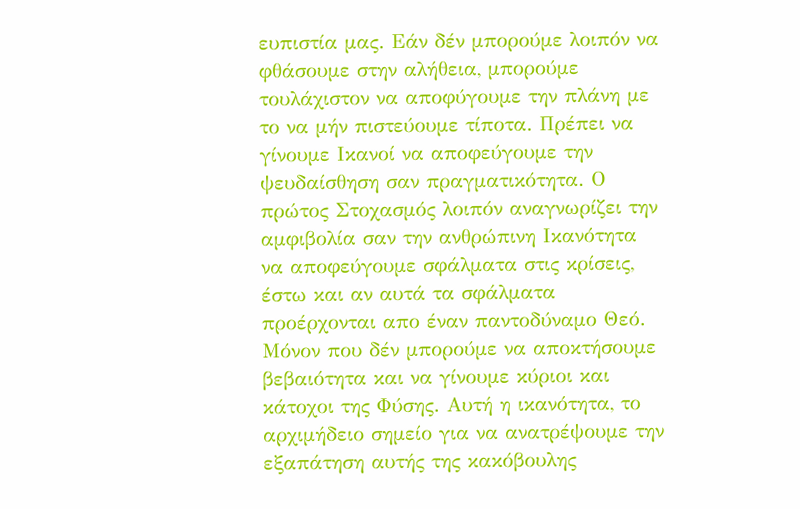ευπιστία μας. Εάν δέν μπορούμε λοιπόν να φθάσουμε στην αλήθεια, μπορούμε τουλάχιστον να αποφύγουμε την πλάνη με το να μήν πιστεύουμε τίποτα. Πρέπει να γίνουμε Ικανοί να αποφεύγουμε την ψευδαίσθηση σαν πραγματικότητα. Ο πρώτος Στοχασμός λοιπόν αναγνωρίζει την αμφιβολία σαν την ανθρώπινη Ικανότητα να αποφεύγουμε σφάλματα στις κρίσεις, έστω και αν αυτά τα σφάλματα προέρχονται απο έναν παντοδύναμο Θεό. Μόνον που δέν μπορούμε να αποκτήσουμε βεβαιότητα και να γίνουμε κύριοι και κάτοχοι της Φύσης. Αυτή η ικανότητα, το αρχιμήδειο σημείο για να ανατρέψουμε την εξαπάτηση αυτής της κακόβουλης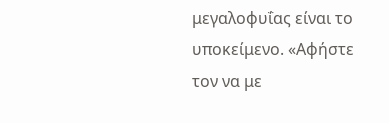μεγαλοφυΐας είναι το υποκείμενο. «Αφήστε τον να με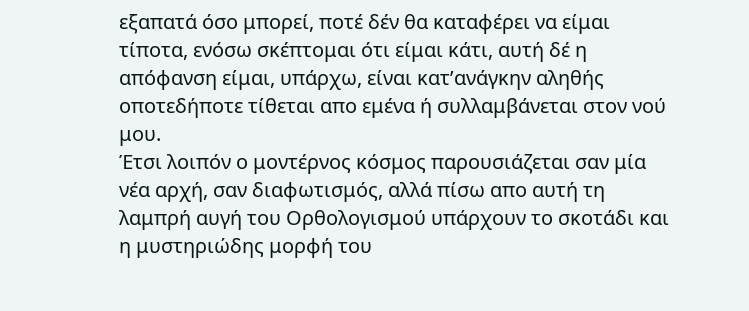εξαπατά όσο μπορεί, ποτέ δέν θα καταφέρει να είμαι τίποτα, ενόσω σκέπτομαι ότι είμαι κάτι, αυτή δέ η απόφανση είμαι, υπάρχω, είναι κατ’ανάγκην αληθής οποτεδήποτε τίθεται απο εμένα ή συλλαμβάνεται στον νού μου.
Έτσι λοιπόν ο μοντέρνος κόσμος παρουσιάζεται σαν μία νέα αρχή, σαν διαφωτισμός, αλλά πίσω απο αυτή τη λαμπρή αυγή του Ορθολογισμού υπάρχουν το σκοτάδι και η μυστηριώδης μορφή του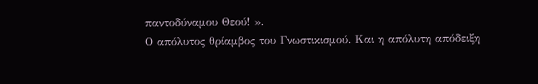παντοδύναμου Θεού! ».
Ο απόλυτος θρίαμβος του Γνωστικισμού. Και η απόλυτη απόδειξη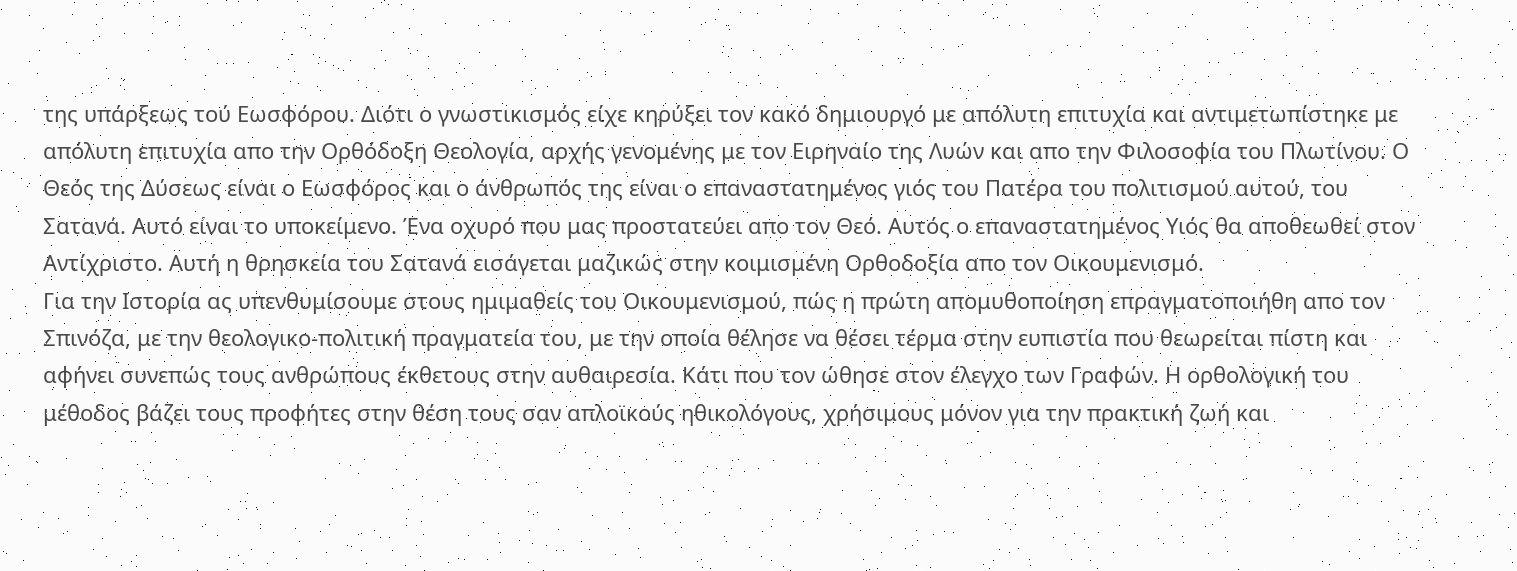της υπάρξεως τού Εωσφόρου. Διότι ο γνωστικισμός είχε κηρύξει τον κακό δημιουργό με απόλυτη επιτυχία και αντιμετωπίστηκε με απόλυτη επιτυχία απο την Ορθόδοξη Θεολογία, αρχής γενομένης με τον Ειρηναίο της Λυών και απο την Φιλοσοφία του Πλωτίνου. Ο Θεός της Δύσεως είναι ο Εωσφόρος και ο άνθρωπός της είναι ο επαναστατημένος γιός του Πατέρα του πολιτισμού αυτού, του Σατανά. Αυτό είναι το υποκείμενο. Ένα οχυρό που μας προστατεύει απο τον Θεό. Αυτός ο επαναστατημένος Υιός θα αποθεωθεί στον Αντίχριστο. Αυτή η θρησκεία του Σατανά εισάγεται μαζικώς στην κοιμισμένη Ορθοδοξία απο τον Οικουμενισμό.
Για την Ιστορία ας υπενθυμίσουμε στους ημιμαθείς του Οικουμενισμού, πώς η πρώτη απομυθοποίηση επραγματοποιήθη απο τον Σπινόζα, με την θεολογικο-πολιτική πραγματεία του, με την οποία θέλησε να θέσει τέρμα στην ευπιστία που θεωρείται πίστη και αφήνει συνεπώς τους ανθρώπους έκθετους στην αυθαιρεσία. Κάτι που τον ώθησε στον έλεγχο των Γραφών. Η ορθολογική του μέθοδος βάζει τους προφήτες στην θέση τους σαν απλοϊκούς ηθικολόγους, χρήσιμους μόνον για την πρακτική ζωή και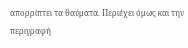απορρίπτει τα θαύματα. Περιέχει όμως και την περιγραφή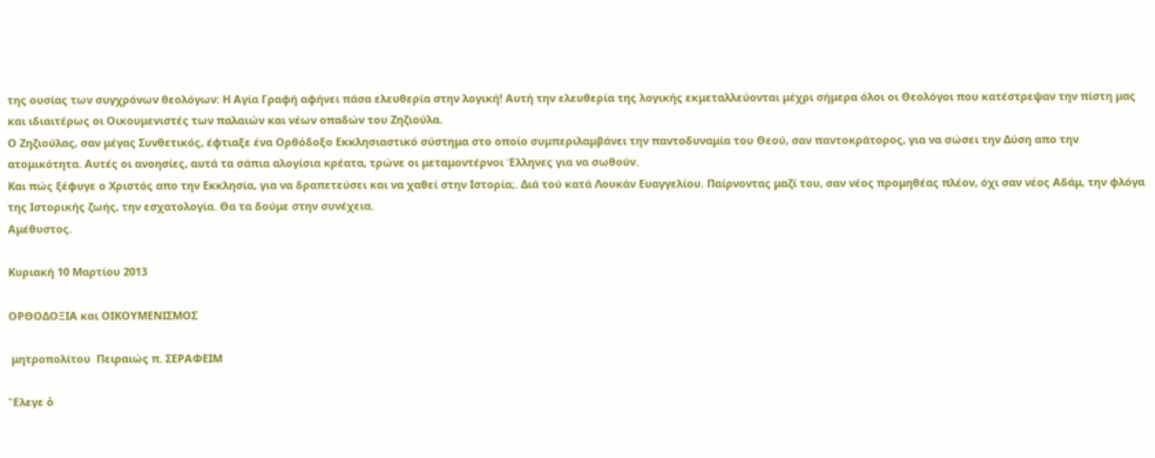της ουσίας των συγχρόνων θεολόγων: Η Αγία Γραφή αφήνει πάσα ελευθερία στην λογική! Αυτή την ελευθερία της λογικής εκμεταλλεύονται μέχρι σήμερα όλοι οι Θεολόγοι που κατέστρεψαν την πίστη μας και ιδιαιτέρως οι Οικουμενιστές των παλαιών και νέων οπαδών του Ζηζιούλα.
Ο Ζηζιούλας, σαν μέγας Συνθετικός, έφτιαξε ένα Ορθόδοξο Εκκλησιαστικό σύστημα στο οποίο συμπεριλαμβάνει την παντοδυναμία του Θεού, σαν παντοκράτορος, για να σώσει την Δύση απο την ατομικότητα. Αυτές οι ανοησίες, αυτά τα σάπια αλογίσια κρέατα, τρώνε οι μεταμοντέρνοι Έλληνες για να σωθούν.
Και πώς ξέφυγε ο Χριστός απο την Εκκλησία, για να δραπετεύσει και να χαθεί στην Ιστορία;. Διά τού κατά Λουκάν Ευαγγελίου. Παίρνοντας μαζί του, σαν νέος προμηθέας πλέον, όχι σαν νέος Αδάμ, την φλόγα της Ιστορικής ζωής, την εσχατολογία. Θα τα δούμε στην συνέχεια.
Αμέθυστος.

Κυριακή 10 Μαρτίου 2013

ΟΡΘΟΔΟΞΙΑ και ΟΙΚΟΥΜΕΝΙΣΜΟΣ

 μητροπολίτου  Πειραιώς π. ΣΕΡΑΦΕΙΜ

Ἔλεγε ὁ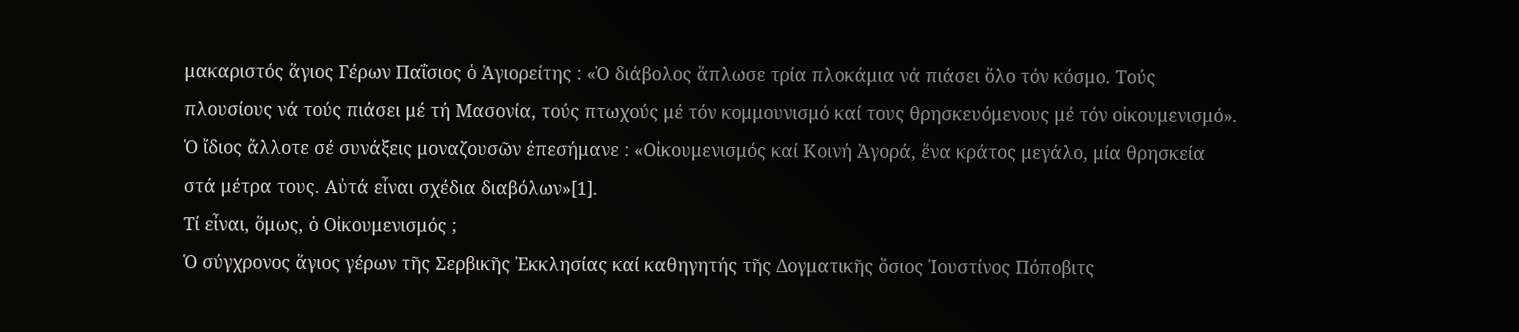μακαριστός ἅγιος Γέρων Παΐσιος ὁ Ἁγιορείτης : «Ὁ διάβολος ἅπλωσε τρία πλοκάμια νά πιάσει ὅλο τόν κόσμο. Τούς πλουσίους νά τούς πιάσει μέ τή Μασονία, τούς πτωχούς μέ τόν κομμουνισμό καί τους θρησκευόμενους μέ τόν οἰκουμενισμό». Ὁ ἴδιος ἄλλοτε σέ συνάξεις μοναζουσῶν ἐπεσήμανε : «Οἰκουμενισμός καί Κοινή Ἀγορά, ἕνα κράτος μεγάλο, μία θρησκεία στά μέτρα τους. Αὐτά εἶναι σχέδια διαβόλων»[1].
Τί εἶναι, ὅμως, ὁ Οἰκουμενισμός ;
Ὁ σύγχρονος ἅγιος γέρων τῆς Σερβικῆς Ἐκκλησίας καί καθηγητής τῆς Δογματικῆς ὅσιος Ἰουστίνος Πόποβιτς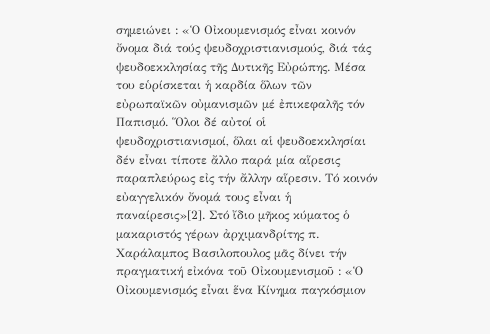σημειώνει : «Ὁ Οἰκουμενισμός εἶναι κοινόν ὄνομα διά τούς ψευδοχριστιανισμούς, διά τάς ψευδοεκκλησίας τῆς Δυτικῆς Εὐρώπης. Μέσα του εὑρίσκεται ἡ καρδία ὅλων τῶν εὐρωπαϊκῶν οὐμανισμῶν μέ ἐπικεφαλῆς τόν Παπισμό. Ὅλοι δέ αὐτοί οἱ ψευδοχριστιανισμοί, ὅλαι αἱ ψευδοεκκλησίαι δέν εἶναι τίποτε ἄλλο παρά μία αἵρεσις παραπλεύρως εἰς τήν ἄλλην αἵρεσιν. Τό κοινόν εὐαγγελικόν ὄνομά τους εἶναι ἡ παναίρεσις»[2]. Στό ἴδιο μῆκος κύματος ὁ μακαριστός γέρων ἀρχιμανδρίτης π. Χαράλαμπος Βασιλοπουλος μᾶς δίνει τήν πραγματική εἰκόνα τοῦ Οἰκουμενισμοῦ : «Ὁ Οἰκουμενισμός εἶναι ἕνα Κίνημα παγκόσμιον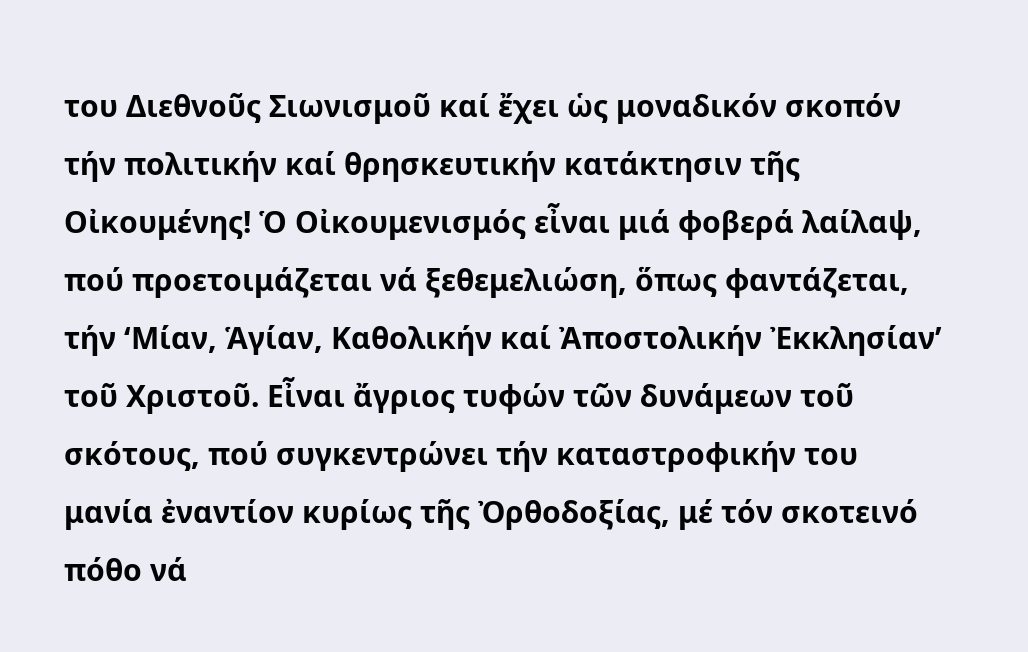του Διεθνοῦς Σιωνισμοῦ καί ἔχει ὡς μοναδικόν σκοπόν τήν πολιτικήν καί θρησκευτικήν κατάκτησιν τῆς Οἰκουμένης! Ὁ Οἰκουμενισμός εἶναι μιά φοβερά λαίλαψ, πού προετοιμάζεται νά ξεθεμελιώση, ὅπως φαντάζεται, τήν ‘Μίαν, Ἁγίαν, Καθολικήν καί Ἀποστολικήν Ἐκκλησίαν’ τοῦ Χριστοῦ. Εἶναι ἄγριος τυφών τῶν δυνάμεων τοῦ σκότους, πού συγκεντρώνει τήν καταστροφικήν του μανία ἐναντίον κυρίως τῆς Ὀρθοδοξίας, μέ τόν σκοτεινό πόθο νά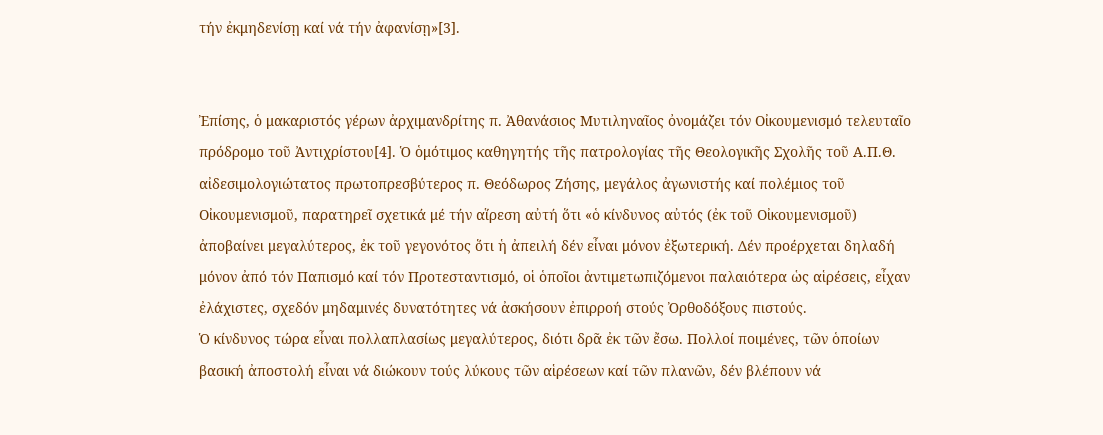τήν ἐκμηδενίσῃ καί νά τήν ἀφανίσῃ»[3].


Ἐπίσης, ὁ μακαριστός γέρων ἀρχιμανδρίτης π. Ἀθανάσιος Μυτιληναῖος ὀνομάζει τόν Οἰκουμενισμό τελευταῖο πρόδρομο τοῦ Ἀντιχρίστου[4]. Ὁ ὁμότιμος καθηγητής τῆς πατρολογίας τῆς Θεολογικῆς Σχολῆς τοῦ Α.Π.Θ. αἰδεσιμολογιώτατος πρωτοπρεσβύτερος π. Θεόδωρος Ζήσης, μεγάλος ἀγωνιστής καί πολέμιος τοῦ Οἰκουμενισμοῦ, παρατηρεῖ σχετικά μέ τήν αἵρεση αὐτή ὅτι «ὁ κίνδυνος αὐτός (ἐκ τοῦ Οἰκουμενισμοῦ) ἀποβαίνει μεγαλύτερος, ἐκ τοῦ γεγονότος ὅτι ἡ ἀπειλή δέν εἶναι μόνον ἐξωτερική. Δέν προέρχεται δηλαδή μόνον ἀπό τόν Παπισμό καί τόν Προτεσταντισμό, οἱ ὁποῖοι ἀντιμετωπιζόμενοι παλαιότερα ὡς αἱρέσεις, εἶχαν ἐλάχιστες, σχεδόν μηδαμινές δυνατότητες νά ἀσκήσουν ἐπιρροή στούς Ὀρθοδόξους πιστούς.
Ὁ κίνδυνος τώρα εἶναι πολλαπλασίως μεγαλύτερος, διότι δρᾶ ἐκ τῶν ἔσω. Πολλοί ποιμένες, τῶν ὁποίων βασική ἀποστολή εἶναι νά διώκουν τούς λύκους τῶν αἱρέσεων καί τῶν πλανῶν, δέν βλέπουν νά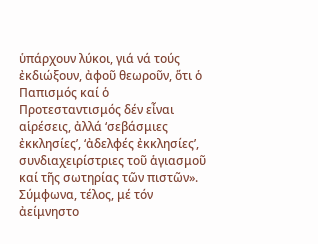ὑπάρχουν λύκοι, γιά νά τούς ἐκδιώξουν, ἀφοῦ θεωροῦν, ὅτι ὁ Παπισμός καί ὁ Προτεσταντισμός δέν εἶναι αἱρέσεις, ἀλλά ‘σεβάσμιες ἐκκλησίες’, ‘ἀδελφές ἐκκλησίες’, συνδιαχειρίστριες τοῦ ἁγιασμοῦ καί τῆς σωτηρίας τῶν πιστῶν». Σύμφωνα, τέλος, μέ τόν ἀείμνηστο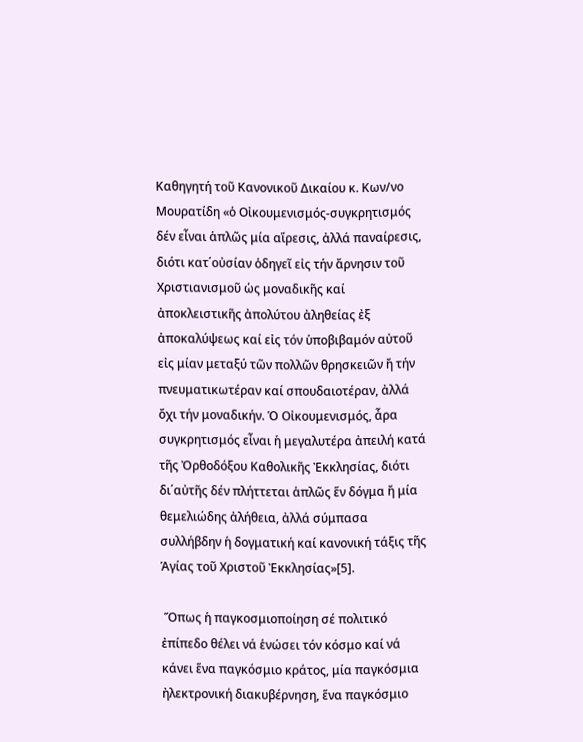Καθηγητή τοῦ Κανονικοῦ Δικαίου κ. Κων/νο Μουρατίδη «ὁ Οἰκουμενισμός-συγκρητισμός δέν εἶναι ἁπλῶς μία αἵρεσις, ἀλλά παναίρεσις, διότι κατ΄οὐσίαν ὁδηγεῖ εἰς τήν ἄρνησιν τοῦ Χριστιανισμοῦ ὡς μοναδικῆς καί ἀποκλειστικῆς ἀπολύτου ἀληθείας ἐξ ἀποκαλύψεως καί εἰς τόν ὑποβιβαμόν αὐτοῦ εἰς μίαν μεταξύ τῶν πολλῶν θρησκειῶν ἤ τήν πνευματικωτέραν καί σπουδαιοτέραν, ἀλλά ὄχι τήν μοναδικήν. Ὁ Οἰκουμενισμός, ἆρα συγκρητισμός εἶναι ἡ μεγαλυτέρα ἀπειλή κατά τῆς Ὀρθοδόξου Καθολικῆς Ἐκκλησίας, διότι δι΄αὐτῆς δέν πλήττεται ἁπλῶς ἕν δόγμα ἤ μία θεμελιώδης ἀλήθεια, ἀλλά σύμπασα συλλήβδην ἡ δογματική καί κανονική τάξις τῆς Ἁγίας τοῦ Χριστοῦ Ἐκκλησίας»[5].

 Ὅπως ἡ παγκοσμιοποίηση σέ πολιτικό ἐπίπεδο θέλει νά ἑνώσει τόν κόσμο καί νά κάνει ἕνα παγκόσμιο κράτος, μία παγκόσμια ἠλεκτρονική διακυβέρνηση, ἕνα παγκόσμιο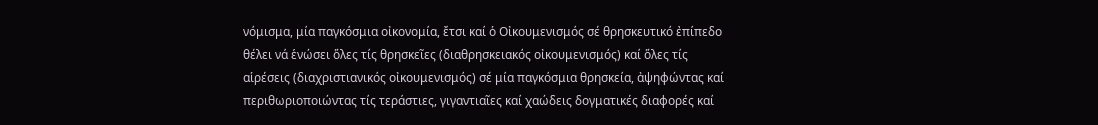νόμισμα, μία παγκόσμια οἰκονομία, ἔτσι καί ὁ Οἰκουμενισμός σέ θρησκευτικό ἐπίπεδο θέλει νά ἑνώσει ὅλες τίς θρησκεῖες (διαθρησκειακός οἰκουμενισμός) καί ὅλες τίς αἱρέσεις (διαχριστιανικός οἰκουμενισμός) σέ μία παγκόσμια θρησκεία, ἀψηφώντας καί περιθωριοποιώντας τίς τεράστιες, γιγαντιαῖες καί χαώδεις δογματικές διαφορές καί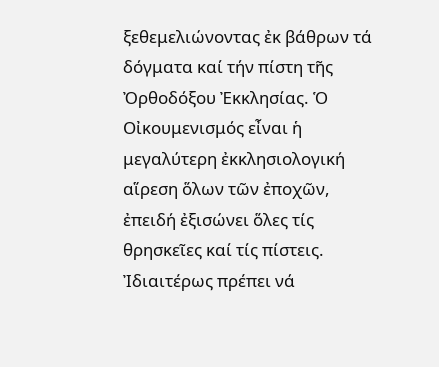ξεθεμελιώνοντας ἐκ βάθρων τά δόγματα καί τήν πίστη τῆς Ὀρθοδόξου Ἐκκλησίας. Ὁ Οἰκουμενισμός εἶναι ἡ μεγαλύτερη ἐκκλησιολογική αἵρεση ὅλων τῶν ἐποχῶν, ἐπειδή ἐξισώνει ὅλες τίς θρησκεῖες καί τίς πίστεις.
Ἰδιαιτέρως πρέπει νά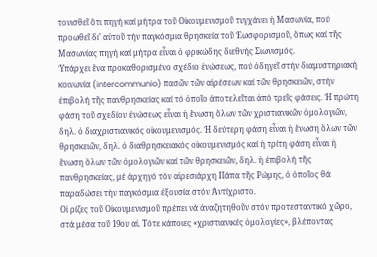τονισθεῖ ὅτι πηγή καί μήτρα τοῦ Οἰκουμενισμοῦ τυγχάνει ἡ Μασωνία, πού προωθεῖ δι’ αὐτοῦ τήν παγκόσμια θρησκεία τοῦ Ἐωσφορισμοῦ, ὅπως καί τῆς Μασωνίας πηγή καί μήτρα εἶναι ὁ φρικώδης διεθνής Σιωνισμός.
Ὑπάρχει ἕνα προκαθορισμένο σχέδιο ἑνώσεως, πού ὁδηγεῖ στήν διαμυστηριακή κοινωνία (intercommunio) πασῶν τῶν αἱρέσεων καί τῶν θρησκειῶν, στήν ἐπιβολή τῆς πανθρησκείας καί τό ὁποῖο ἀποτελεῖται ἀπό τρεῖς φάσεις. Ἡ πρώτη φάση τοῦ σχεδίου ἑνώσεως εἶναι ἡ ἕνωση ὅλων τῶν χριστιανικῶν ὁμολογιῶν, δηλ. ὁ διαχριστιανικός οἰκουμενισμός. Ἡ δεύτερη φάση εἶναι ἡ ἕνωση ὅλων τῶν θρησκειῶν, δηλ. ὁ διαθρησκειακός οἰκουμενισμός καί ἡ τρίτη φάση εἶναι ἡ ἕνωση ὅλων τῶν ὁμολογιῶν καί τῶν θρησκειῶν, δηλ. ἡ ἐπιβολή τῆς πανθρησκείας, μέ ἀρχηγό τόν αἱρεσιάρχη Πάπα τῆς Ρώμης, ὁ ὁποῖος θά παραδώσει τήν παγκόσμια ἐξουσία στόν Ἀντίχριστο.
Οἱ ρίζες τοῦ Οἰκουμενισμοῦ πρέπει νά ἀναζητηθοῦν στόν προτεσταντικό χῶρο, στά μέσα τοῦ 19ου αἰ. Τότε κάποιες «χριστιανικές ὁμολογίες», βλέποντας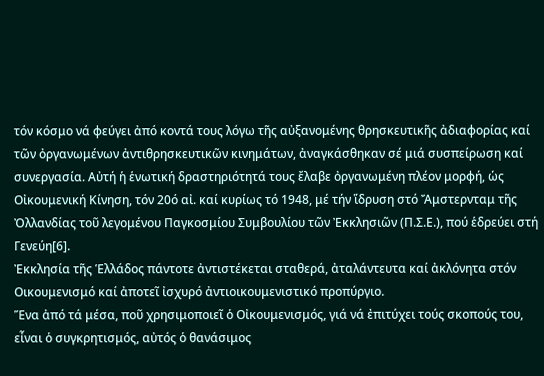τόν κόσμο νά φεύγει ἀπό κοντά τους λόγω τῆς αὐξανομένης θρησκευτικῆς ἀδιαφορίας καί τῶν ὀργανωμένων ἀντιθρησκευτικῶν κινημάτων, ἀναγκάσθηκαν σέ μιά συσπείρωση καί συνεργασία. Αὐτή ἡ ἑνωτική δραστηριότητά τους ἔλαβε ὀργανωμένη πλέον μορφή, ὡς Οἰκουμενική Κίνηση, τόν 20ό αἰ. καί κυρίως τό 1948, μέ τήν ἵδρυση στό Ἄμστερνταμ τῆς Ὀλλανδίας τοῦ λεγομένου Παγκοσμίου Συμβουλίου τῶν Ἐκκλησιῶν (Π.Σ.Ε.), πού ἑδρεύει στή Γενεύη[6].
Ἐκκλησία τῆς Ἑλλάδος πάντοτε ἀντιστέκεται σταθερά, ἀταλάντευτα καί ἀκλόνητα στόν Οικουμενισμό καί ἀποτεῖ ἰσχυρό ἀντιοικουμενιστικό προπύργιο.
Ἕνα ἀπό τά μέσα, ποῦ χρησιμοποιεῖ ὁ Οἰκουμενισμός, γιά νά ἐπιτύχει τούς σκοπούς του, εἶναι ὁ συγκρητισμός, αὐτός ὁ θανάσιμος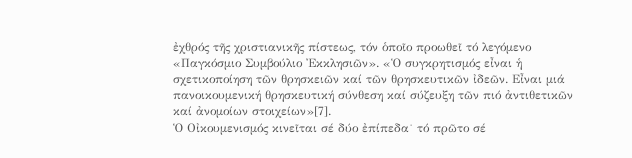ἐχθρός τῆς χριστιανικῆς πίστεως, τόν ὁποῖο προωθεῖ τό λεγόμενο «Παγκόσμιο Συμβούλιο Ἐκκλησιῶν». «Ὁ συγκρητισμός εἶναι ἡ σχετικοποίηση τῶν θρησκειῶν καί τῶν θρησκευτικῶν ἰδεῶν. Εἶναι μιά πανοικουμενική θρησκευτική σύνθεση καί σύζευξη τῶν πιό ἀντιθετικῶν καί ἀνομοίων στοιχείων»[7].
Ὁ Οἰκουμενισμός κινεῖται σέ δύο ἐπίπεδα˙ τό πρῶτο σέ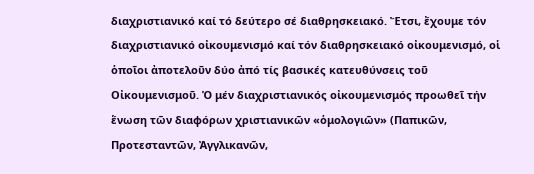διαχριστιανικό καί τό δεύτερο σέ διαθρησκειακό. Ἔτσι, ἔχουμε τόν διαχριστιανικό οἰκουμενισμό καί τόν διαθρησκειακό οἰκουμενισμό, οἱ ὁποῖοι ἀποτελοῦν δύο ἀπό τίς βασικές κατευθύνσεις τοῦ Οἰκουμενισμοῦ. Ὁ μέν διαχριστιανικός οἰκουμενισμός προωθεῖ τήν ἕνωση τῶν διαφόρων χριστιανικῶν «ὁμολογιῶν» (Παπικῶν, Προτεσταντῶν, Ἀγγλικανῶν,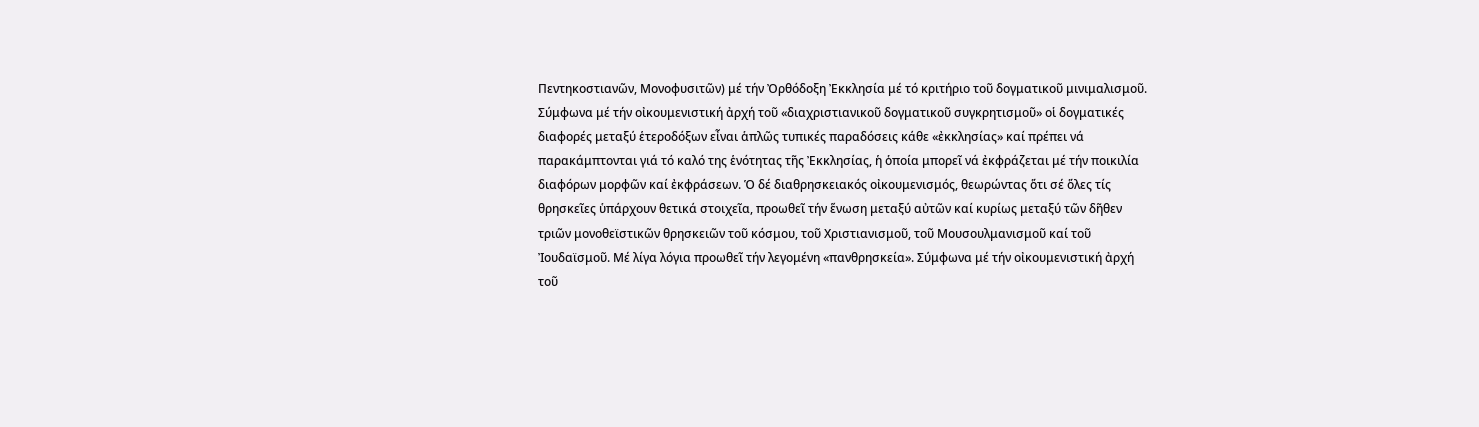Πεντηκοστιανῶν, Μονοφυσιτῶν) μέ τήν Ὀρθόδοξη Ἐκκλησία μέ τό κριτήριο τοῦ δογματικοῦ μινιμαλισμοῦ. Σύμφωνα μέ τήν οἰκουμενιστική ἀρχή τοῦ «διαχριστιανικοῦ δογματικοῦ συγκρητισμοῦ» οἱ δογματικές διαφορές μεταξύ ἑτεροδόξων εἶναι ἁπλῶς τυπικές παραδόσεις κάθε «ἐκκλησίας» καί πρέπει νά παρακάμπτονται γιά τό καλό της ἑνότητας τῆς Ἐκκλησίας, ἡ ὁποία μπορεῖ νά ἐκφράζεται μέ τήν ποικιλία διαφόρων μορφῶν καί ἐκφράσεων. Ὁ δέ διαθρησκειακός οἰκουμενισμός, θεωρώντας ὅτι σέ ὅλες τίς θρησκεῖες ὑπάρχουν θετικά στοιχεῖα, προωθεῖ τήν ἕνωση μεταξύ αὐτῶν καί κυρίως μεταξύ τῶν δῆθεν τριῶν μονοθεϊστικῶν θρησκειῶν τοῦ κόσμου, τοῦ Χριστιανισμοῦ, τοῦ Μουσουλμανισμοῦ καί τοῦ Ἰουδαϊσμοῦ. Μέ λίγα λόγια προωθεῖ τήν λεγομένη «πανθρησκεία». Σύμφωνα μέ τήν οἰκουμενιστική ἀρχή τοῦ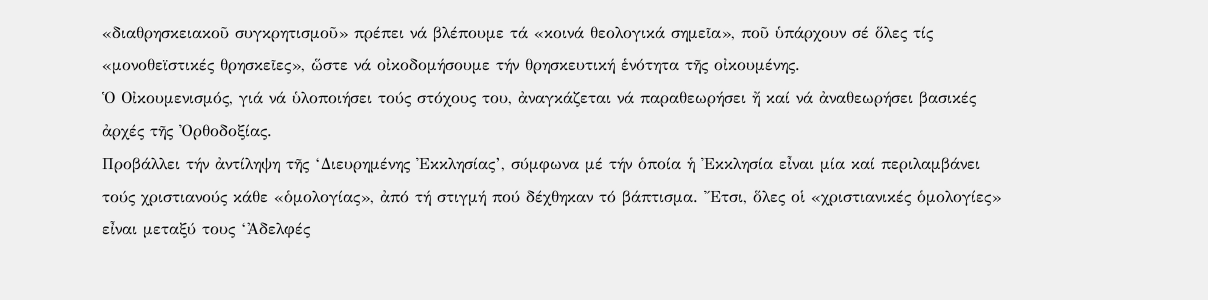«διαθρησκειακοῦ συγκρητισμοῦ» πρέπει νά βλέπουμε τά «κοινά θεολογικά σημεῖα», ποῦ ὑπάρχουν σέ ὅλες τίς «μονοθεϊστικές θρησκεῖες», ὥστε νά οἰκοδομήσουμε τήν θρησκευτική ἑνότητα τῆς οἰκουμένης.
Ὁ Οἰκουμενισμός, γιά νά ὑλοποιήσει τούς στόχους του, ἀναγκάζεται νά παραθεωρήσει ἤ καί νά ἀναθεωρήσει βασικές ἀρχές τῆς Ὀρθοδοξίας.
Προβάλλει τήν ἀντίληψη τῆς ‘Διευρημένης Ἐκκλησίας’, σύμφωνα μέ τήν ὁποία ἡ Ἐκκλησία εἶναι μία καί περιλαμβάνει τούς χριστιανούς κάθε «ὁμολογίας», ἀπό τή στιγμή πού δέχθηκαν τό βάπτισμα. Ἔτσι, ὅλες οἱ «χριστιανικές ὁμολογίες» εἶναι μεταξύ τους ‘Ἀδελφές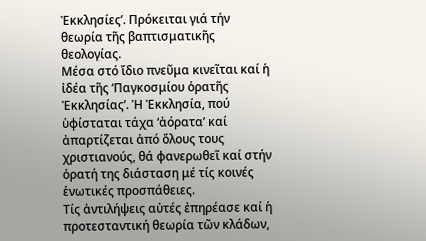Ἐκκλησίες’. Πρόκειται γιά τήν θεωρία τῆς βαπτισματικῆς θεολογίας.
Μέσα στό ἴδιο πνεῦμα κινεῖται καί ἡ ἰδέα τῆς ‘Παγκοσμίου ὁρατῆς Ἐκκλησίας’. Ἡ Ἐκκλησία, πού ὑφίσταται τάχα ‘ἀόρατα’ καί ἀπαρτίζεται ἀπό ὅλους τους χριστιανούς, θά φανερωθεῖ καί στήν ὁρατή της διάσταση μέ τίς κοινές ἑνωτικές προσπάθειες.
Τίς ἀντιλήψεις αὐτές ἐπηρέασε καί ἡ προτεσταντική θεωρία τῶν κλάδων,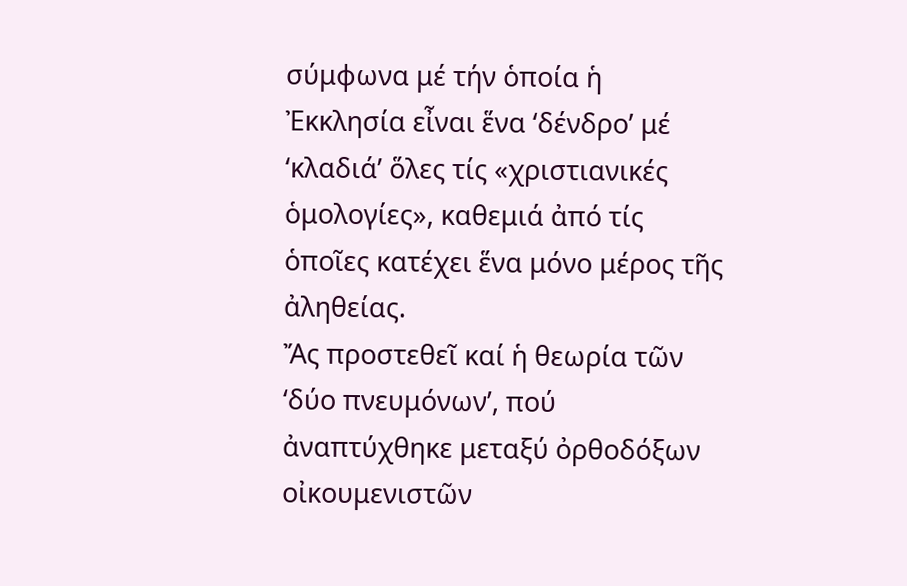σύμφωνα μέ τήν ὁποία ἡ Ἐκκλησία εἶναι ἕνα ‘δένδρο’ μέ ‘κλαδιά’ ὅλες τίς «χριστιανικές ὁμολογίες», καθεμιά ἀπό τίς ὁποῖες κατέχει ἕνα μόνο μέρος τῆς ἀληθείας.
Ἄς προστεθεῖ καί ἡ θεωρία τῶν ‘δύο πνευμόνων’, πού ἀναπτύχθηκε μεταξύ ὀρθοδόξων οἰκουμενιστῶν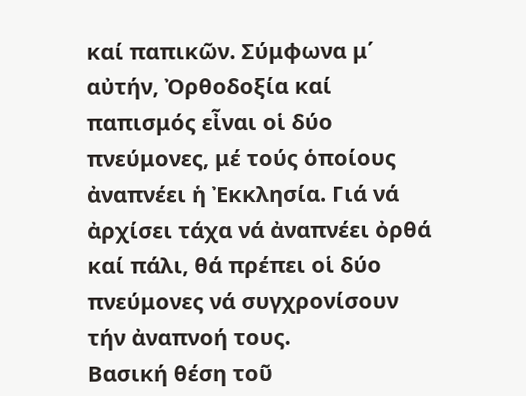καί παπικῶν. Σύμφωνα μ΄ αὐτήν, Ὀρθοδοξία καί παπισμός εἶναι οἱ δύο πνεύμονες, μέ τούς ὁποίους ἀναπνέει ἡ Ἐκκλησία. Γιά νά ἀρχίσει τάχα νά ἀναπνέει ὀρθά καί πάλι, θά πρέπει οἱ δύο πνεύμονες νά συγχρονίσουν τήν ἀναπνοή τους.
Βασική θέση τοῦ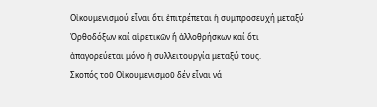Οἰκουμενισμού εἶναι ὅτι ἐπιτρέπεται ἡ συμπροσευχή μεταξύ Ὀρθοδόξων καί αἱρετικῶν ἤ ἀλλοθρήσκων καί ὅτι ἀπαγορεύεται μόνο ἡ συλλειτουργία μεταξύ τους.
Σκοπός τοῦ Οἰκουμενισμοῦ δέν εἶναι νά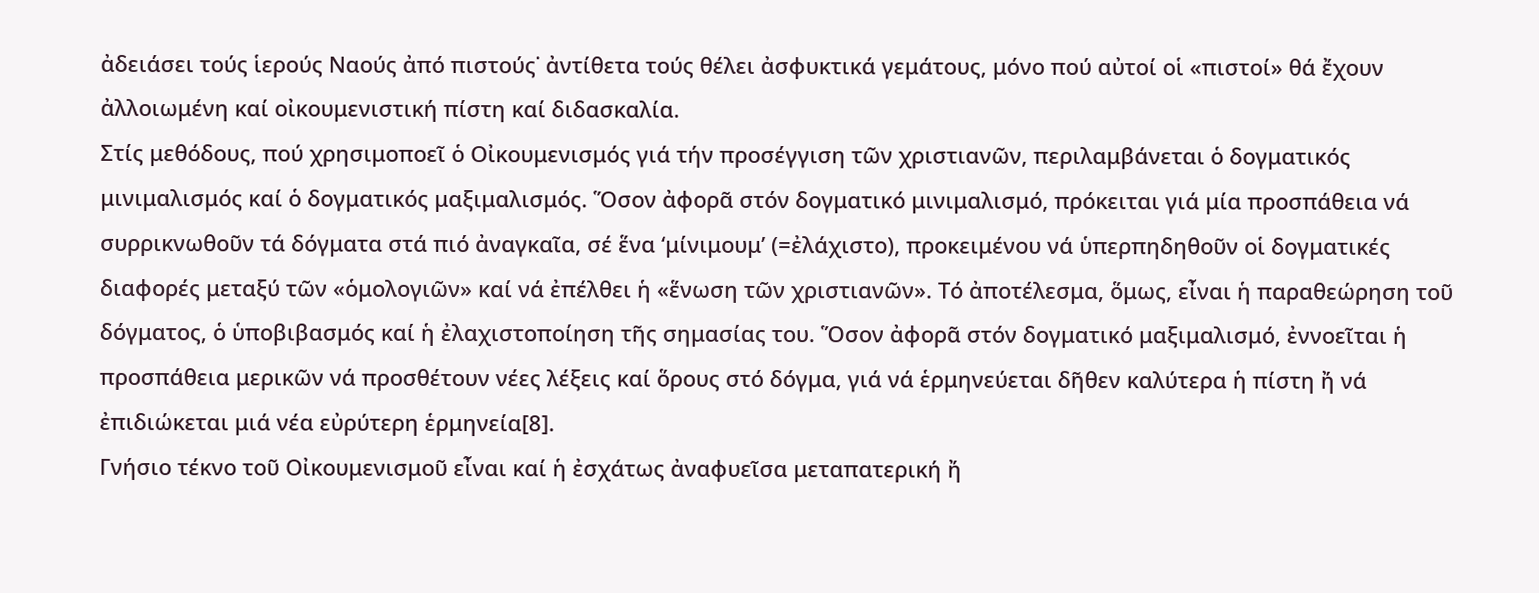ἀδειάσει τούς ἱερούς Ναούς ἀπό πιστούς˙ ἀντίθετα τούς θέλει ἀσφυκτικά γεμάτους, μόνο πού αὐτοί οἱ «πιστοί» θά ἔχουν ἀλλοιωμένη καί οἰκουμενιστική πίστη καί διδασκαλία.
Στίς μεθόδους, πού χρησιμοποεῖ ὁ Οἰκουμενισμός γιά τήν προσέγγιση τῶν χριστιανῶν, περιλαμβάνεται ὁ δογματικός μινιμαλισμός καί ὁ δογματικός μαξιμαλισμός. Ὅσον ἀφορᾶ στόν δογματικό μινιμαλισμό, πρόκειται γιά μία προσπάθεια νά συρρικνωθοῦν τά δόγματα στά πιό ἀναγκαῖα, σέ ἕνα ‘μίνιμουμ’ (=ἐλάχιστο), προκειμένου νά ὑπερπηδηθοῦν οἱ δογματικές διαφορές μεταξύ τῶν «ὁμολογιῶν» καί νά ἐπέλθει ἡ «ἕνωση τῶν χριστιανῶν». Τό ἀποτέλεσμα, ὅμως, εἶναι ἡ παραθεώρηση τοῦ δόγματος, ὁ ὑποβιβασμός καί ἡ ἐλαχιστοποίηση τῆς σημασίας του. Ὅσον ἀφορᾶ στόν δογματικό μαξιμαλισμό, ἐννοεῖται ἡ προσπάθεια μερικῶν νά προσθέτουν νέες λέξεις καί ὅρους στό δόγμα, γιά νά ἑρμηνεύεται δῆθεν καλύτερα ἡ πίστη ἤ νά ἐπιδιώκεται μιά νέα εὐρύτερη ἑρμηνεία[8].
Γνήσιο τέκνο τοῦ Οἰκουμενισμοῦ εἶναι καί ἡ ἐσχάτως ἀναφυεῖσα μεταπατερική ἤ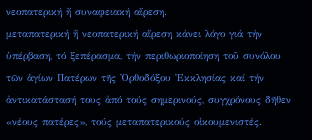νεοπατερική ἤ συναφειακή αἵρεση.
μεταπατερική ἤ νεοπατερική αἵρεση κάνει λόγο γιά τήν ὑπέρβαση, τό ξεπέρασμα, τήν περιθωριοποίηση τοῦ συνόλου τῶν ἁγίων Πατέρων τῆς Ὀρθοδόξου Ἐκκλησίας καί τήν ἀντικατάστασή τους ἀπό τούς σημερινούς, συγχρόνους δῆθεν «νέους πατέρες», τούς μεταπατερικούς οἰκουμενιστές.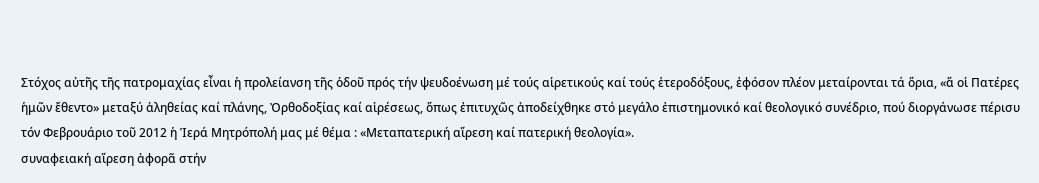Στόχος αὐτῆς τῆς πατρομαχίας εἶναι ἡ προλείανση τῆς ὁδοῦ πρός τήν ψευδοένωση μέ τούς αἱρετικούς καί τούς ἑτεροδόξους, ἐφόσον πλέον μεταίρονται τά ὅρια, «ἅ οἱ Πατέρες ἡμῶν ἔθεντο» μεταξύ ἀληθείας καί πλάνης, Ὀρθοδοξίας καί αἱρέσεως, ὅπως ἐπιτυχῶς ἀποδείχθηκε στό μεγάλο ἐπιστημονικό καί θεολογικό συνέδριο, πού διοργάνωσε πέρισυ τόν Φεβρουάριο τοῦ 2012 ἡ Ἱερά Μητρόπολή μας μέ θέμα : «Μεταπατερική αἵρεση καί πατερική θεολογία».
συναφειακή αἵρεση ἀφορᾶ στήν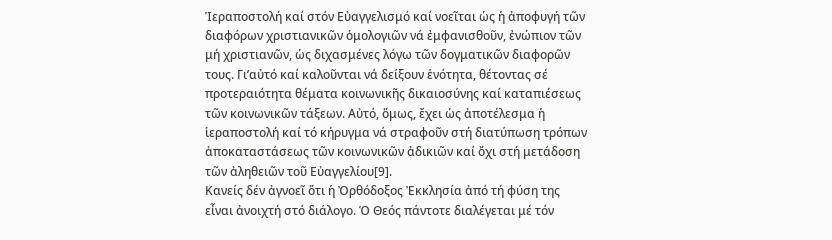Ἱεραποστολή καί στόν Εὐαγγελισμό καί νοεῖται ὡς ἡ ἀποφυγή τῶν διαφόρων χριστιανικῶν ὁμολογιῶν νά ἐμφανισθοῦν, ἐνώπιον τῶν μή χριστιανῶν, ὡς διχασμένες λόγω τῶν δογματικῶν διαφορῶν τους. Γι’αὐτό καί καλοῦνται νά δείξουν ἑνότητα, θέτοντας σέ προτεραιότητα θέματα κοινωνικῆς δικαιοσύνης καί καταπιέσεως τῶν κοινωνικῶν τάξεων. Αὐτό, ὅμως, ἔχει ὡς ἀποτέλεσμα ἡ ἱεραποστολή καί τό κήρυγμα νά στραφοῦν στή διατύπωση τρόπων ἀποκαταστάσεως τῶν κοινωνικῶν ἀδικιῶν καί ὄχι στή μετάδοση τῶν ἀληθειῶν τοῦ Εὐαγγελίου[9].
Κανείς δέν ἀγνοεῖ ὅτι ἡ Ὀρθόδοξος Ἐκκλησία ἀπό τή φύση της εἶναι ἀνοιχτή στό διάλογο. Ὁ Θεός πάντοτε διαλέγεται μέ τόν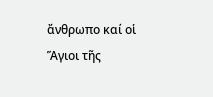ἄνθρωπο καί οἱ Ἅγιοι τῆς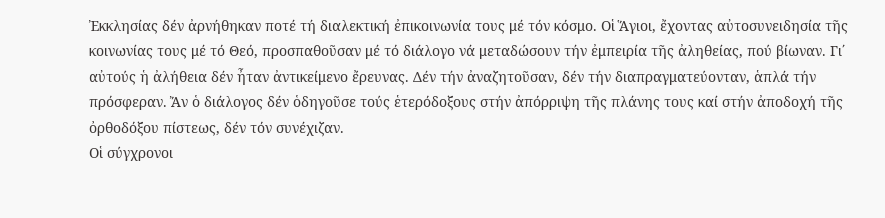Ἐκκλησίας δέν ἀρνήθηκαν ποτέ τή διαλεκτική ἐπικοινωνία τους μέ τόν κόσμο. Οἱ Ἅγιοι, ἔχοντας αὐτοσυνειδησία τῆς κοινωνίας τους μέ τό Θεό, προσπαθοῦσαν μέ τό διάλογο νά μεταδώσουν τήν ἐμπειρία τῆς ἀληθείας, πού βίωναν. Γι΄ αὐτούς ἡ ἀλήθεια δέν ἦταν ἀντικείμενο ἔρευνας. Δέν τήν ἀναζητοῦσαν, δέν τήν διαπραγματεύονταν, ἁπλά τήν πρόσφεραν. Ἄν ὁ διάλογος δέν ὁδηγοῦσε τούς ἑτερόδοξους στήν ἀπόρριψη τῆς πλάνης τους καί στήν ἀποδοχή τῆς ὀρθοδόξου πίστεως, δέν τόν συνέχιζαν.
Οἱ σύγχρονοι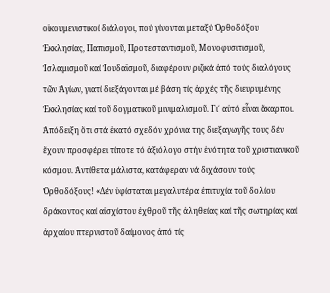οἰκουμενιστικοί διάλογοι, πού γίνονται μεταξύ Ὀρθοδόξου Ἐκκλησίας, Παπισμοῦ, Προτεσταντισμοῦ, Μονοφυσιτισμοῦ, Ἰσλαμισμοῦ καί Ἰουδαϊσμοῦ, διαφέρουν ριζικά ἀπό τούς διαλόγους τῶν Ἁγίων, γιατί διεξάγονται μέ βάση τίς ἀρχές τῆς διευρυμένης Ἐκκλησίας καί τοῦ δογματικοῦ μινιμαλισμοῦ. Γι΄ αὐτό εἶναι ἄκαρποι. Ἀπόδειξη ὅτι στά ἑκατό σχεδόν χρόνια της διεξαγωγῆς τους δέν ἔχουν προσφέρει τίποτε τό ἀξιόλογο στήν ἑνότητα τοῦ χριστιανικοῦ κόσμου. Ἀντίθετα μάλιστα, κατάφεραν νά διχάσουν τούς Ὀρθοδόξους! «Δέν ὑφίσταται μεγαλυτέρα ἐπιτυχία τοῦ δολίου δράκοντος καί αἰσχίστου ἐχθροῦ τῆς ἀληθείας καί τῆς σωτηρίας καί ἀρχαίου πτερνιστοῦ δαίμονος ἀπό τίς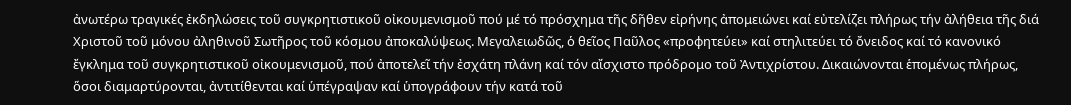ἀνωτέρω τραγικές ἐκδηλώσεις τοῦ συγκρητιστικοῦ οἰκουμενισμοῦ πού μέ τό πρόσχημα τῆς δῆθεν εἰρήνης ἀπομειώνει καί εὐτελίζει πλήρως τήν ἀλήθεια τῆς διά Χριστοῦ τοῦ μόνου ἀληθινοῦ Σωτῆρος τοῦ κόσμου ἀποκαλύψεως. Μεγαλειωδῶς, ὁ θεῖος Παῦλος «προφητεύει» καί στηλιτεύει τό ὄνειδος καί τό κανονικό ἔγκλημα τοῦ συγκρητιστικοῦ οἰκουμενισμοῦ, πού ἀποτελεῖ τήν ἐσχάτη πλάνη καί τόν αἴσχιστο πρόδρομο τοῦ Ἀντιχρίστου. Δικαιώνονται ἑπομένως πλήρως, ὅσοι διαμαρτύρονται, ἀντιτίθενται καί ὑπέγραψαν καί ὑπογράφουν τήν κατά τοῦ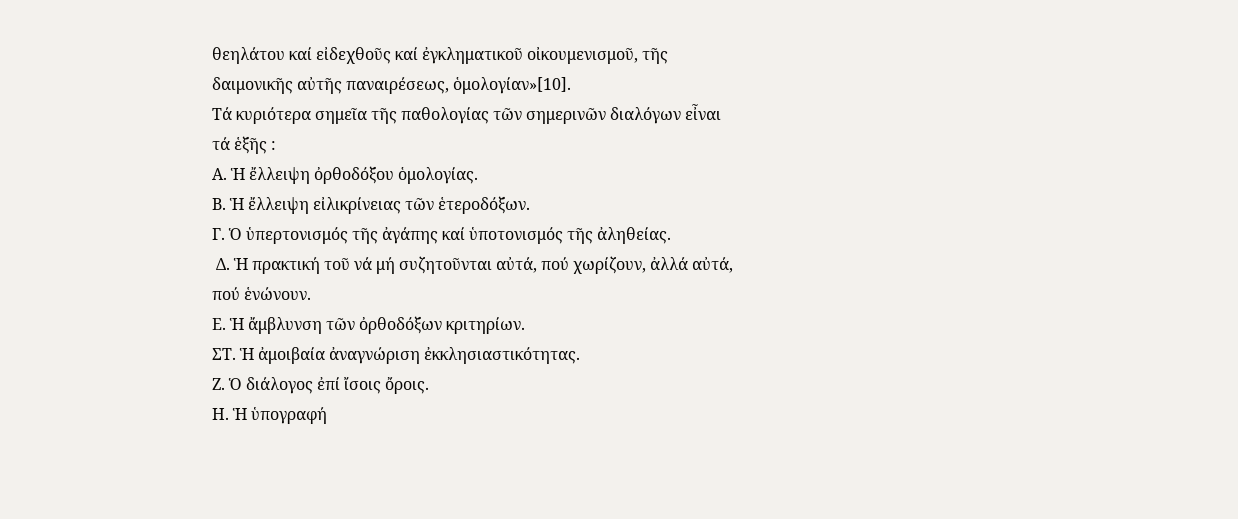θεηλάτου καί εἰδεχθοῦς καί ἐγκληματικοῦ οἰκουμενισμοῦ, τῆς δαιμονικῆς αὐτῆς παναιρέσεως, ὁμολογίαν»[10].
Τά κυριότερα σημεῖα τῆς παθολογίας τῶν σημερινῶν διαλόγων εἶναι τά ἑξῆς :
Α. Ἡ ἔλλειψη ὀρθοδόξου ὁμολογίας.
Β. Ἡ ἔλλειψη εἰλικρίνειας τῶν ἑτεροδόξων.
Γ. Ὁ ὑπερτονισμός τῆς ἀγάπης καί ὑποτονισμός τῆς ἀληθείας.
 Δ. Ἡ πρακτική τοῦ νά μή συζητοῦνται αὐτά, πού χωρίζουν, ἀλλά αὐτά, πού ἑνώνουν.
Ε. Ἡ ἄμβλυνση τῶν ὀρθοδόξων κριτηρίων.
ΣΤ. Ἡ ἀμοιβαία ἀναγνώριση ἐκκλησιαστικότητας.
Ζ. Ὁ διάλογος ἐπί ἴσοις ὄροις.
Η. Ἡ ὑπογραφή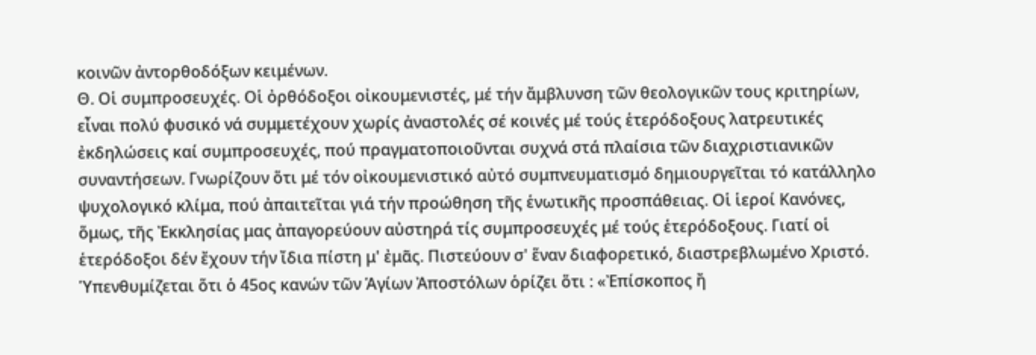κοινῶν ἀντορθοδόξων κειμένων.
Θ. Οἱ συμπροσευχές. Οἱ ὀρθόδοξοι οἰκουμενιστές, μέ τήν ἄμβλυνση τῶν θεολογικῶν τους κριτηρίων, εἶναι πολύ φυσικό νά συμμετέχουν χωρίς ἀναστολές σέ κοινές μέ τούς ἑτερόδοξους λατρευτικές ἐκδηλώσεις καί συμπροσευχές, πού πραγματοποιοῦνται συχνά στά πλαίσια τῶν διαχριστιανικῶν συναντήσεων. Γνωρίζουν ὅτι μέ τόν οἰκουμενιστικό αὐτό συμπνευματισμό δημιουργεῖται τό κατάλληλο ψυχολογικό κλίμα, πού ἀπαιτεῖται γιά τήν προώθηση τῆς ἑνωτικῆς προσπάθειας. Οἱ ἱεροί Κανόνες, ὅμως, τῆς Ἐκκλησίας μας ἀπαγορεύουν αὐστηρά τίς συμπροσευχές μέ τούς ἑτερόδοξους. Γιατί οἱ ἑτερόδοξοι δέν ἔχουν τήν ἴδια πίστη μ' ἐμᾶς. Πιστεύουν σ' ἕναν διαφορετικό, διαστρεβλωμένο Χριστό. Ὑπενθυμίζεται ὅτι ὁ 45ος κανών τῶν Ἁγίων Ἀποστόλων ὁρίζει ὅτι : «Ἐπίσκοπος ἤ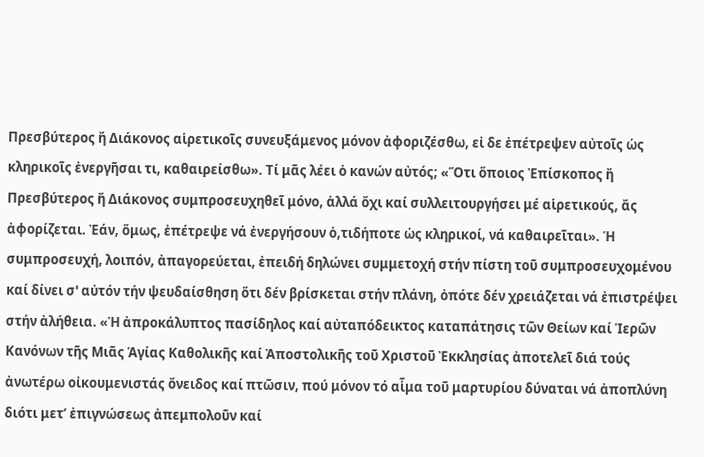Πρεσβύτερος ἤ Διάκονος αἱρετικοῖς συνευξάμενος μόνον ἀφοριζέσθω, εἰ δε ἐπέτρεψεν αὐτοῖς ὡς κληρικοῖς ἐνεργῆσαι τι, καθαιρείσθω». Τί μᾶς λέει ὁ κανών αὐτός; «Ὅτι ὅποιος Ἐπίσκοπος ἤ Πρεσβύτερος ἤ Διάκονος συμπροσευχηθεῖ μόνο, ἀλλά ὄχι καί συλλειτουργήσει μέ αἱρετικούς, ἄς ἀφορίζεται. Ἐάν, ὅμως, ἐπέτρεψε νά ἐνεργήσουν ὁ,τιδήποτε ὡς κληρικοί, νά καθαιρεῖται». Ἡ συμπροσευχή, λοιπόν, ἀπαγορεύεται, ἐπειδή δηλώνει συμμετοχή στήν πίστη τοῦ συμπροσευχομένου καί δίνει σ' αὐτόν τήν ψευδαίσθηση ὅτι δέν βρίσκεται στήν πλάνη, ὀπότε δέν χρειάζεται νά ἐπιστρέψει στήν ἀλήθεια. «Ἡ ἀπροκάλυπτος πασίδηλος καί αὐταπόδεικτος καταπάτησις τῶν Θείων καί Ἱερῶν Κανόνων τῆς Μιᾶς Ἁγίας Καθολικῆς καί Ἀποστολικῆς τοῦ Χριστοῦ Ἐκκλησίας ἀποτελεῖ διά τούς ἀνωτέρω οἰκουμενιστάς ὄνειδος καί πτῶσιν, πού μόνον τό αἷμα τοῦ μαρτυρίου δύναται νά ἀποπλύνη διότι μετ’ ἐπιγνώσεως ἀπεμπολοῦν καί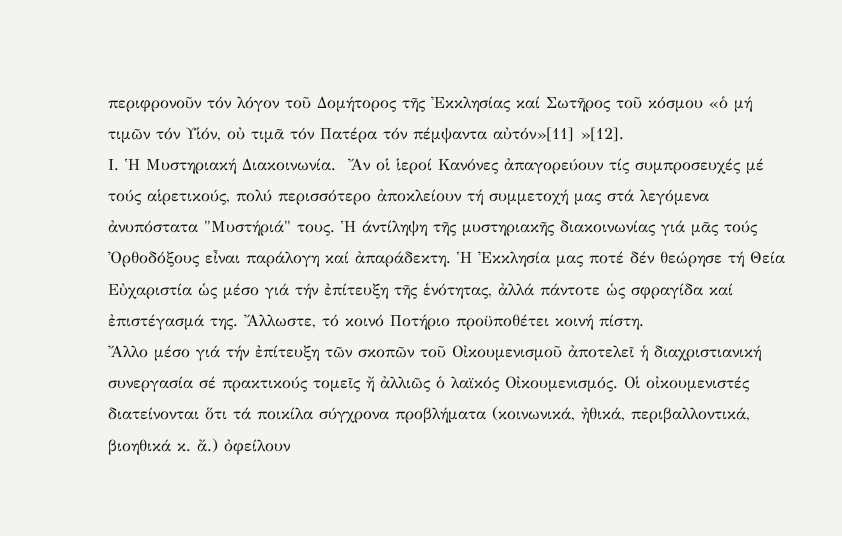περιφρονοῦν τόν λόγον τοῦ Δομήτορος τῆς Ἐκκλησίας καί Σωτῆρος τοῦ κόσμου «ὁ μή τιμῶν τόν Υἱόν, οὐ τιμᾶ τόν Πατέρα τόν πέμψαντα αὐτόν»[11] »[12].
Ι. Ἡ Μυστηριακή Διακοινωνία.  Ἄν οἱ ἱεροί Κανόνες ἀπαγορεύουν τίς συμπροσευχές μέ τούς αἱρετικούς, πολύ περισσότερο ἀποκλείουν τή συμμετοχή μας στά λεγόμενα ἀνυπόστατα "Μυστήριά" τους. Ἡ άντίληψη τῆς μυστηριακῆς διακοινωνίας γιά μᾶς τούς Ὀρθοδόξους εἶναι παράλογη καί ἀπαράδεκτη. Ἡ Ἐκκλησία μας ποτέ δέν θεώρησε τή Θεία Εὐχαριστία ὡς μέσο γιά τήν ἐπίτευξη τῆς ἑνότητας, ἀλλά πάντοτε ὡς σφραγίδα καί ἐπιστέγασμά της. Ἄλλωστε, τό κοινό Ποτήριο προϋποθέτει κοινή πίστη.
Ἄλλο μέσο γιά τήν ἐπίτευξη τῶν σκοπῶν τοῦ Οἰκουμενισμοῦ ἀποτελεῖ ἡ διαχριστιανική συνεργασία σέ πρακτικούς τομεῖς ἤ ἀλλιῶς ὁ λαϊκός Οἰκουμενισμός. Οἱ οἰκουμενιστές διατείνονται ὅτι τά ποικίλα σύγχρονα προβλήματα (κοινωνικά, ἠθικά, περιβαλλοντικά, βιοηθικά κ. ἄ.) ὀφείλουν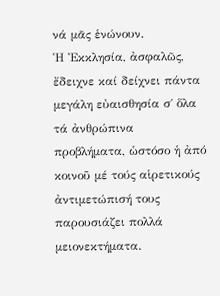νά μᾶς ἑνώνουν.
Ἡ Ἐκκλησία, ἀσφαλῶς, ἔδειχνε καί δείχνει πάντα μεγάλη εὐαισθησία σ΄ ὅλα τά ἀνθρώπινα προβλήματα, ὡστόσο ἡ ἀπό κοινοῦ μέ τούς αἱρετικούς ἀντιμετώπισή τους παρουσιάζει πολλά μειονεκτήματα.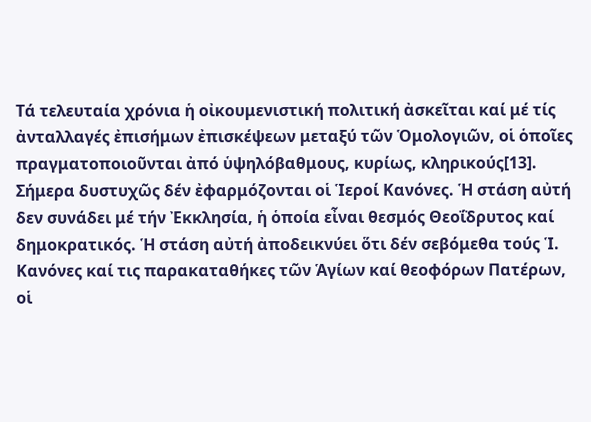Τά τελευταία χρόνια ἡ οἰκουμενιστική πολιτική ἀσκεῖται καί μέ τίς ἀνταλλαγές ἐπισήμων ἐπισκέψεων μεταξύ τῶν Ὁμολογιῶν, οἱ ὁποῖες πραγματοποιοῦνται ἀπό ὑψηλόβαθμους, κυρίως, κληρικούς[13].
Σήμερα δυστυχῶς δέν ἐφαρμόζονται οἱ Ἱεροί Κανόνες. Ἡ στάση αὐτή δεν συνάδει μέ τήν Ἐκκλησία, ἡ ὁποία εἶναι θεσμός Θεοΐδρυτος καί δημοκρατικός. Ἡ στάση αὐτή ἀποδεικνύει ὅτι δέν σεβόμεθα τούς Ἱ. Κανόνες καί τις παρακαταθήκες τῶν Ἁγίων καί θεοφόρων Πατέρων, οἱ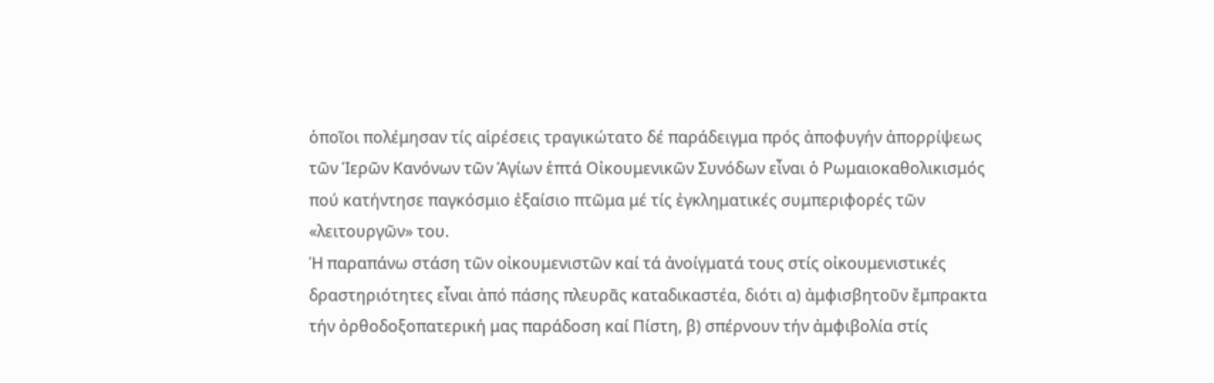ὁποῖοι πολέμησαν τίς αἱρέσεις τραγικώτατο δέ παράδειγμα πρός ἀποφυγήν ἀπορρίψεως τῶν Ἱερῶν Κανόνων τῶν Ἁγίων ἑπτά Οἰκουμενικῶν Συνόδων εἶναι ὁ Ρωμαιοκαθολικισμός πού κατήντησε παγκόσμιο ἐξαίσιο πτῶμα μέ τίς ἐγκληματικές συμπεριφορές τῶν «λειτουργῶν» του.
Ἡ παραπάνω στάση τῶν οἰκουμενιστῶν καί τά ἀνοίγματά τους στίς οἰκουμενιστικές δραστηριότητες εἶναι ἀπό πάσης πλευρᾶς καταδικαστέα, διότι α) ἀμφισβητοῦν ἔμπρακτα τήν ὀρθοδοξοπατερική μας παράδοση καί Πίστη, β) σπέρνουν τήν ἀμφιβολία στίς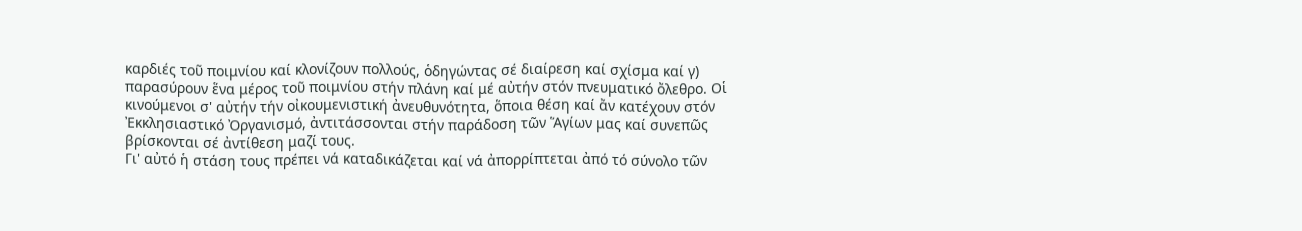καρδιές τοῦ ποιμνίου καί κλονίζουν πολλούς, ὁδηγώντας σέ διαίρεση καί σχίσμα καί γ) παρασύρουν ἕνα μέρος τοῦ ποιμνίου στήν πλάνη καί μέ αὐτήν στόν πνευματικό ὄλεθρο. Οἱ κινούμενοι σ' αὐτήν τήν οἰκουμενιστική ἀνευθυνότητα, ὅποια θέση καί ἄν κατέχουν στόν Ἐκκλησιαστικό Ὀργανισμό, ἀντιτάσσονται στήν παράδοση τῶν Ἅγίων μας καί συνεπῶς βρίσκονται σέ ἀντίθεση μαζί τους.
Γι' αὐτό ἡ στάση τους πρέπει νά καταδικάζεται καί νά ἀπορρίπτεται ἀπό τό σύνολο τῶν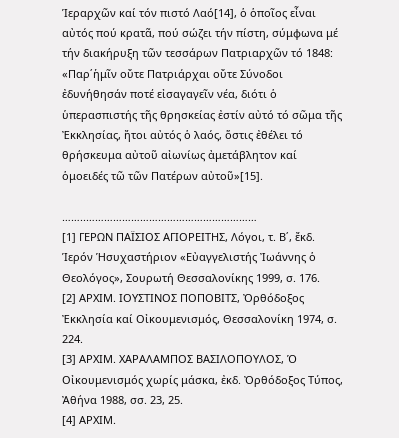Ἱεραρχῶν καί τόν πιστό Λαό[14], ὁ ὁποῖος εἶναι αὐτός πού κρατᾶ, πού σώζει τήν πίστη, σύμφωνα μέ τήν διακήρυξη τῶν τεσσάρων Πατριαρχῶν τό 1848: «Παρ΄ἡμῖν οὔτε Πατριάρχαι οὔτε Σύνοδοι ἐδυνήθησάν ποτέ εἰσαγαγεῖν νέα, διότι ὁ ὑπερασπιστής τῆς θρησκείας ἐστίν αὐτό τό σῶμα τῆς Ἐκκλησίας, ἤτοι αὐτός ὁ λαός, ὅστις ἐθέλει τό θρήσκευμα αὐτοῦ αἰωνίως ἀμετάβλητον καί ὁμοειδές τῶ τῶν Πατέρων αὐτοῦ»[15].

……..…………………………………………………
[1] ΓΕΡΩΝ ΠΑÏΣΙΟΣ ΑΓΙΟΡΕΙΤΗΣ, Λόγοι, τ. Β΄, ἔκδ. Ἱερόν Ἡσυχαστήριον «Εὐαγγελιστής Ἰωάννης ὁ Θεολόγος», Σουρωτή Θεσσαλονίκης 1999, σ. 176.
[2] ΑΡΧΙΜ. ΙΟΥΣΤΙΝΟΣ ΠΟΠΟΒΙΤΣ, Ὀρθόδοξος Ἐκκλησία καί Οἰκουμενισμός, Θεσσαλονίκη 1974, σ. 224.
[3] ΑΡΧΙΜ. ΧΑΡΑΛΑΜΠΟΣ ΒΑΣΙΛΟΠΟΥΛΟΣ, Ὁ Οἰκουμενισμός χωρίς μάσκα, ἐκδ. Ὀρθόδοξος Τύπος, Ἀθήνα 1988, σσ. 23, 25.
[4] ΑΡΧΙΜ.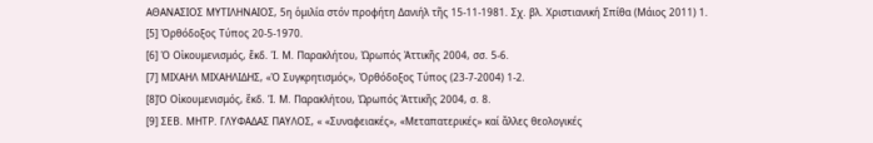ΑΘΑΝΑΣΙΟΣ ΜΥΤΙΛΗΝΑΙΟΣ, 5η ὁμιλία στόν προφήτη Δανιήλ τῆς 15-11-1981. Σχ. βλ. Χριστιανική Σπίθα (Μάιος 2011) 1.
[5] Ὀρθόδοξος Τύπος 20-5-1970.
[6] Ὁ Οἰκουμενισμός, ἔκδ. Ἱ. Μ. Παρακλήτου, Ὠρωπός Ἀττικῆς 2004, σσ. 5-6.
[7] ΜΙΧΑΗΛ ΜΙΧΑΗΛΙΔΗΣ, «Ὁ Συγκρητισμός», Ὀρθόδοξος Τύπος (23-7-2004) 1-2.
[8]Ὁ Οἰκουμενισμός, ἔκδ. Ἱ. Μ. Παρακλήτου, Ὠρωπός Ἀττικῆς 2004, σ. 8.
[9] ΣΕΒ. ΜΗΤΡ. ΓΛΥΦΑΔΑΣ ΠΑΥΛΟΣ, « «Συναφειακές», «Μεταπατερικές» καί ἄλλες θεολογικές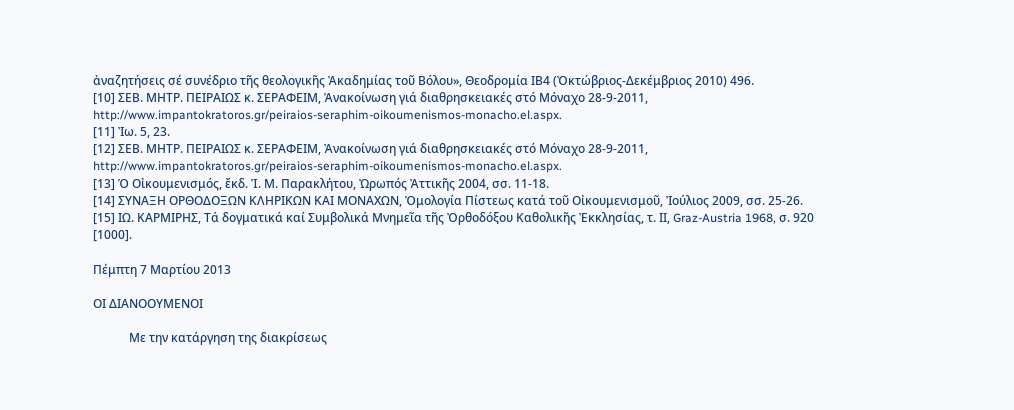ἀναζητήσεις σέ συνέδριο τῆς θεολογικῆς Ἀκαδημίας τοῦ Βόλου», Θεοδρομία ΙΒ4 (Ὀκτώβριος-Δεκέμβριος 2010) 496.
[10] ΣΕΒ. ΜΗΤΡ. ΠΕΙΡΑΙΩΣ κ. ΣΕΡΑΦΕΙΜ, Ἀνακοίνωση γιά διαθρησκειακές στό Μόναχο 28-9-2011, http://www.impantokratoros.gr/peiraios-seraphim-oikoumenismos-monacho.el.aspx.
[11] Ἰω. 5, 23.
[12] ΣΕΒ. ΜΗΤΡ. ΠΕΙΡΑΙΩΣ κ. ΣΕΡΑΦΕΙΜ, Ἀνακοίνωση γιά διαθρησκειακές στό Μόναχο 28-9-2011, http://www.impantokratoros.gr/peiraios-seraphim-oikoumenismos-monacho.el.aspx.
[13] Ὁ Οἰκουμενισμός, ἔκδ. Ἱ. Μ. Παρακλήτου, Ὠρωπός Ἀττικῆς 2004, σσ. 11-18.
[14] ΣΥΝΑΞΗ ΟΡΘΟΔΟΞΩΝ ΚΛΗΡΙΚΩΝ ΚΑΙ ΜΟΝΑΧΩΝ, Ὁμολογία Πίστεως κατά τοῦ Οἰκουμενισμοῦ, Ἰούλιος 2009, σσ. 25-26.
[15] ΙΩ. ΚΑΡΜΙΡΗΣ, Τά δογματικά καί Συμβολικά Μνημεῖα τῆς Ὀρθοδόξου Καθολικῆς Ἐκκλησίας, τ. ΙΙ, Graz-Austria 1968, σ. 920 [1000].

Πέμπτη 7 Μαρτίου 2013

ΟΙ ΔΙΑΝΟΟΥΜΕΝΟΙ

            Με την κατάργηση της διακρίσεως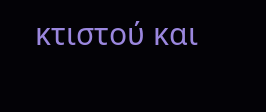κτιστού και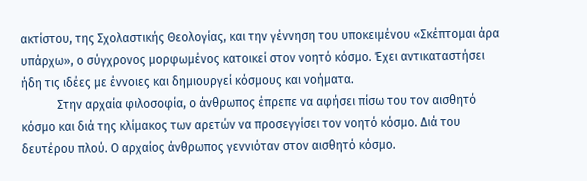ακτίστου, της Σχολαστικής Θεολογίας, και την γέννηση του υποκειμένου «Σκέπτομαι άρα υπάρχω», ο σύγχρονος μορφωμένος κατοικεί στον νοητό κόσμο. Έχει αντικαταστήσει ήδη τις ιδέες με έννοιες και δημιουργεί κόσμους και νοήματα.
            Στην αρχαία φιλοσοφία, ο άνθρωπος έπρεπε να αφήσει πίσω του τον αισθητό κόσμο και διά της κλίμακος των αρετών να προσεγγίσει τον νοητό κόσμο. Διά του δευτέρου πλού. Ο αρχαίος άνθρωπος γεννιόταν στον αισθητό κόσμο.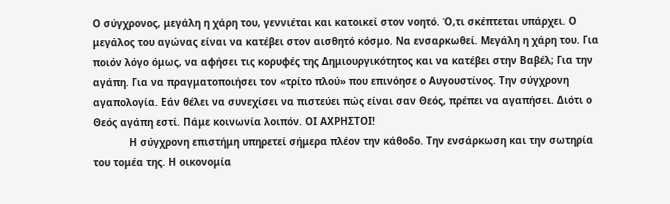Ο σύγχρονος, μεγάλη η χάρη του, γεννιέται και κατοικεί στον νοητό. Ό,τι σκέπτεται υπάρχει. Ο μεγάλος του αγώνας είναι να κατέβει στον αισθητό κόσμο. Να ενσαρκωθεί. Μεγάλη η χάρη του. Για ποιόν λόγο όμως, να αφήσει τις κορυφές της Δημιουργικότητος και να κατέβει στην Βαβέλ; Για την αγάπη. Για να πραγματοποιήσει τον «τρίτο πλού» που επινόησε ο Αυγουστίνος. Την σύγχρονη αγαπολογία. Εάν θέλει να συνεχίσει να πιστεύει πώς είναι σαν Θεός, πρέπει να αγαπήσει. Διότι ο Θεός αγάπη εστί. Πάμε κοινωνία λοιπόν. ΟΙ ΑΧΡΗΣΤΟΙ!
            Η σύγχρονη επιστήμη υπηρετεί σήμερα πλέον την κάθοδο. Την ενσάρκωση και την σωτηρία του τομέα της. Η οικονομία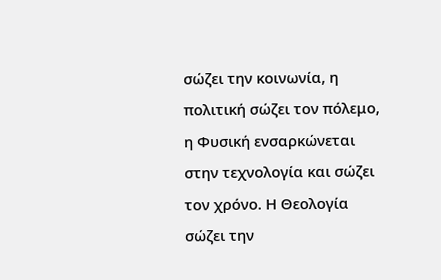σώζει την κοινωνία, η πολιτική σώζει τον πόλεμο, η Φυσική ενσαρκώνεται στην τεχνολογία και σώζει τον χρόνο. Η Θεολογία σώζει την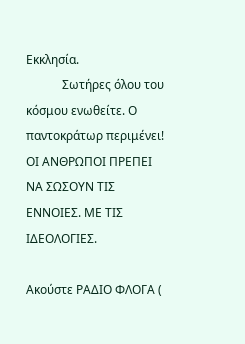Εκκλησία.
            Σωτήρες όλου του κόσμου ενωθείτε. Ο παντοκράτωρ περιμένει! ΟΙ ΑΝΘΡΩΠΟΙ ΠΡΕΠΕΙ ΝΑ ΣΩΣΟΥΝ ΤΙΣ ΕΝΝΟΙΕΣ. ΜΕ ΤΙΣ ΙΔΕΟΛΟΓΙΕΣ.

Ακούστε ΡΑΔΙΟ ΦΛΟΓΑ (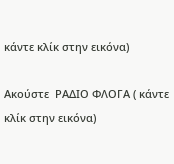κάντε κλίκ στην εικόνα)

Ακούστε  ΡΑΔΙΟ ΦΛΟΓΑ ( κάντε  κλίκ στην εικόνα)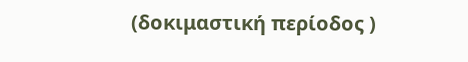(δοκιμαστική περίοδος )